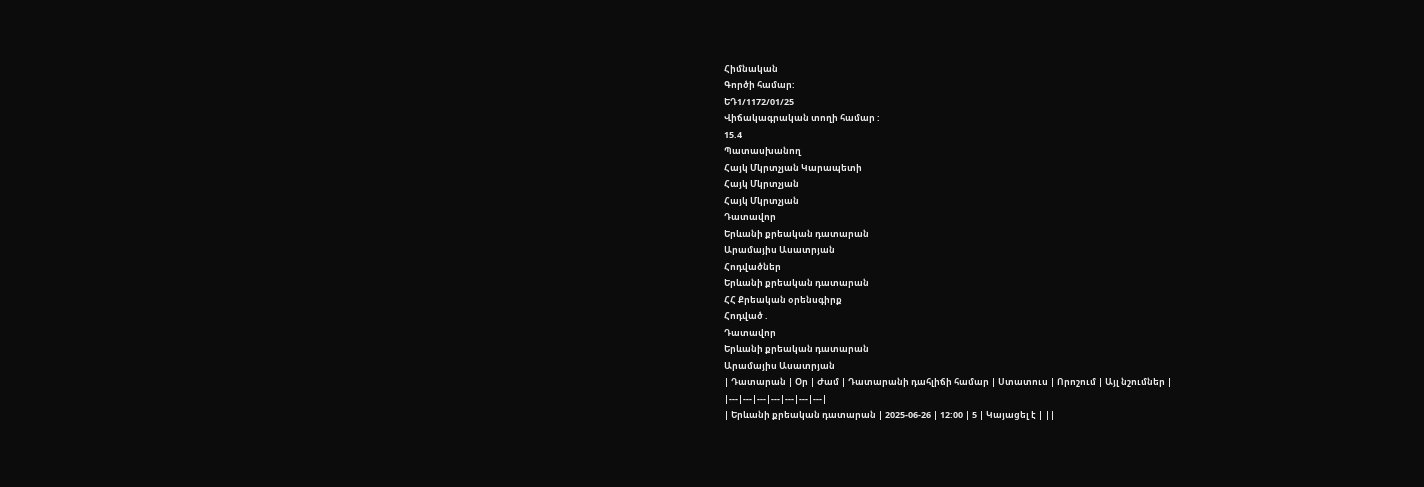Հիմնական
Գործի համար:
ԵԴ1/1172/01/25
Վիճակագրական տողի համար :
15.4
Պատասխանող
Հայկ Մկրտչյան Կարապետի
Հայկ Մկրտչյան
Հայկ Մկրտչյան
Դատավոր
Երևանի քրեական դատարան
Արամայիս Ասատրյան
Հոդվածներ
Երևանի քրեական դատարան
ՀՀ Քրեական օրենսգիրք
Հոդված .
Դատավոր
Երևանի քրեական դատարան
Արամայիս Ասատրյան
| Դատարան | Օր | Ժամ | Դատարանի դահլիճի համար | Ստատուս | Որոշում | Այլ նշումներ |
|---|---|---|---|---|---|---|
| Երևանի քրեական դատարան | 2025-06-26 | 12:00 | 5 | Կայացել է | ||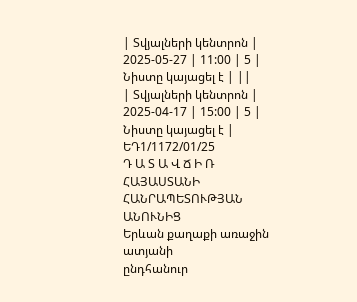| Տվյալների կենտրոն | 2025-05-27 | 11:00 | 5 | Նիստը կայացել է | ||
| Տվյալների կենտրոն | 2025-04-17 | 15:00 | 5 | Նիստը կայացել է |
ԵԴ1/1172/01/25
Դ Ա Տ Ա Վ Ճ Ի Ռ
ՀԱՅԱՍՏԱՆԻ ՀԱՆՐԱՊԵՏՈՒԹՅԱՆ ԱՆՈՒՆԻՑ
Երևան քաղաքի առաջին ատյանի
ընդհանուր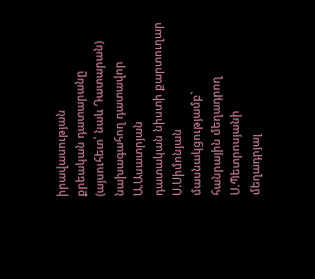իրավասության
քրեական դատարանը (այսուհետ՝ նաև Դատարան)
նախագահող դատավոր Ա.Ասատրյան
դատական նիստի քարտուղար Ս.Սիմոնյան
մասնակցությամբ`
հանրային մեղադրող Ս.Պետրոսյանի
մեղադրյալ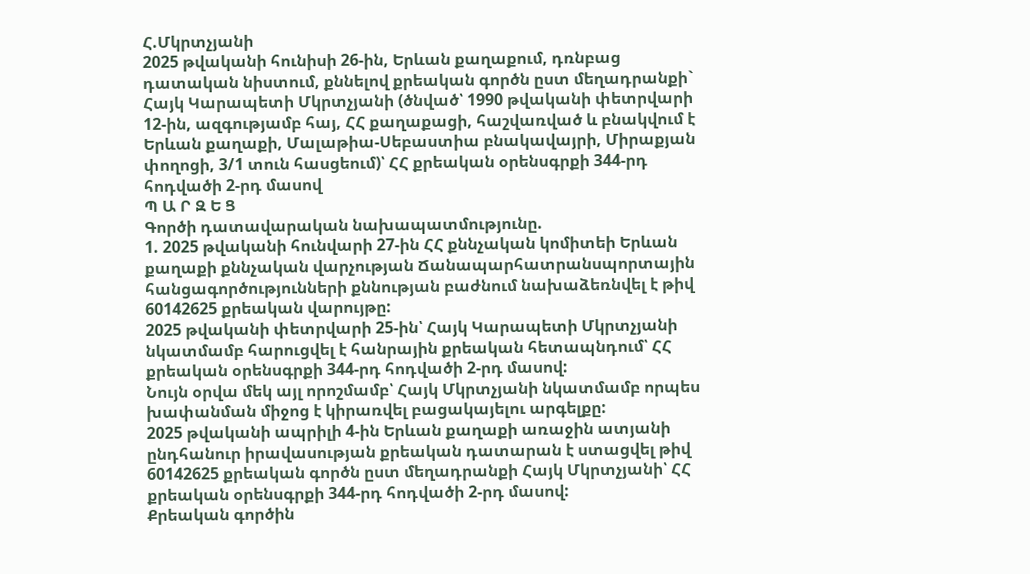Հ.Մկրտչյանի
2025 թվականի հունիսի 26-ին, Երևան քաղաքում, դռնբաց դատական նիստում, քննելով քրեական գործն ըստ մեղադրանքի` Հայկ Կարապետի Մկրտչյանի (ծնված՝ 1990 թվականի փետրվարի 12-ին, ազգությամբ հայ, ՀՀ քաղաքացի, հաշվառված և բնակվում է Երևան քաղաքի, Մալաթիա-Սեբաստիա բնակավայրի, Միրաքյան փողոցի, 3/1 տուն հասցեում)՝ ՀՀ քրեական օրենսգրքի 344-րդ հոդվածի 2-րդ մասով
Պ Ա Ր Զ Ե Ց
Գործի դատավարական նախապատմությունը.
1. 2025 թվականի հունվարի 27-ին ՀՀ քննչական կոմիտեի Երևան քաղաքի քննչական վարչության Ճանապարհատրանսպորտային հանցագործությունների քննության բաժնում նախաձեռնվել է թիվ 60142625 քրեական վարույթը:
2025 թվականի փետրվարի 25-ին՝ Հայկ Կարապետի Մկրտչյանի նկատմամբ հարուցվել է հանրային քրեական հետապնդում՝ ՀՀ քրեական օրենսգրքի 344-րդ հոդվածի 2-րդ մասով:
Նույն օրվա մեկ այլ որոշմամբ՝ Հայկ Մկրտչյանի նկատմամբ որպես խափանման միջոց է կիրառվել բացակայելու արգելքը:
2025 թվականի ապրիլի 4-ին Երևան քաղաքի առաջին ատյանի ընդհանուր իրավասության քրեական դատարան է ստացվել թիվ 60142625 քրեական գործն ըստ մեղադրանքի Հայկ Մկրտչյանի՝ ՀՀ քրեական օրենսգրքի 344-րդ հոդվածի 2-րդ մասով:
Քրեական գործին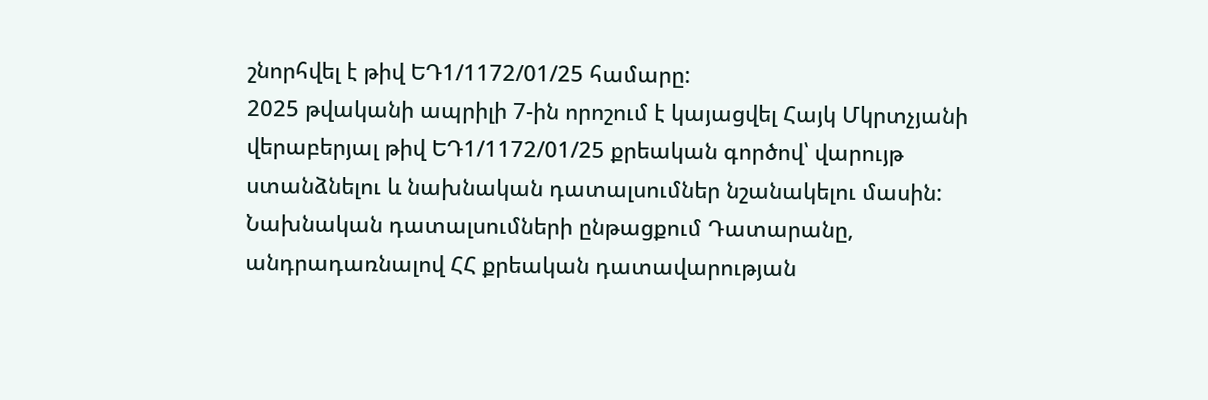շնորհվել է թիվ ԵԴ1/1172/01/25 համարը:
2025 թվականի ապրիլի 7-ին որոշում է կայացվել Հայկ Մկրտչյանի վերաբերյալ թիվ ԵԴ1/1172/01/25 քրեական գործով՝ վարույթ ստանձնելու և նախնական դատալսումներ նշանակելու մասին:
Նախնական դատալսումների ընթացքում Դատարանը, անդրադառնալով ՀՀ քրեական դատավարության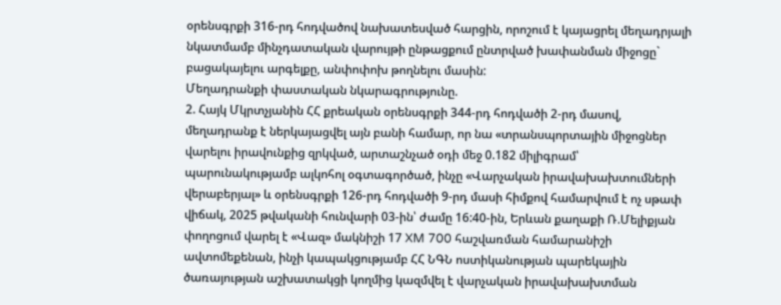օրենսգրքի 316-րդ հոդվածով նախատեսված հարցին, որոշում է կայացրել մեղադրյալի նկատմամբ մինչդատական վարույթի ընթացքում ընտրված խափանման միջոցը` բացակայելու արգելքը, անփոփոխ թողնելու մասին:
Մեղադրանքի փաստական նկարագրությունը.
2. Հայկ Մկրտչյանին ՀՀ քրեական օրենսգրքի 344-րդ հոդվածի 2-րդ մասով, մեղադրանք է ներկայացվել այն բանի համար, որ նա «տրանսպորտային միջոցներ վարելու իրավունքից զրկված, արտաշնչած օդի մեջ 0.182 միլիգրամ՝ պարունակությամբ ալկոհոլ օգտագործած, ինչը «Վարչական իրավախախտումների վերաբերյալ» և օրենսգրքի 126-րդ հոդվածի 9-րդ մասի հիմքով համարվում է ոչ սթափ վիճակ, 2025 թվականի հունվարի 03-ին՝ ժամը 16:40-ին, Երևան քաղաքի Ռ.Մելիքյան փողոցում վարել է «Վազ» մակնիշի 17 XM 700 հաշվառման համարանիշի ավտոմեքենան, ինչի կապակցությամբ ՀՀ ՆԳՆ ոստիկանության պարեկային ծառայության աշխատակցի կողմից կազմվել է վարչական իրավախախտման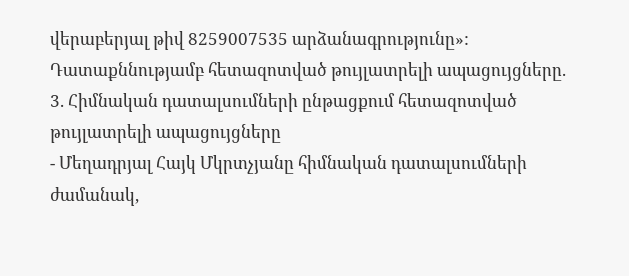վերաբերյալ թիվ 8259007535 արձանագրությունը»:
Դատաքննությամբ հետազոտված թույլատրելի ապացույցները.
3. Հիմնական դատալսումների ընթացքում հետազոտված թույլատրելի ապացույցները
- Մեղադրյալ Հայկ Մկրտչյանը հիմնական դատալսումների ժամանակ,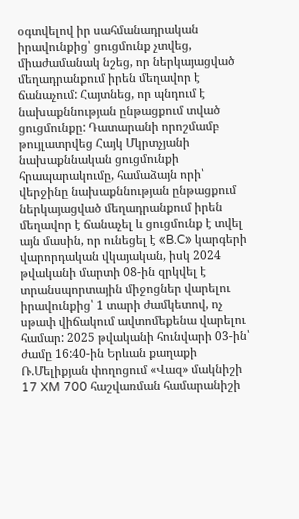օգտվելով իր սահմանադրական իրավունքից՝ ցուցմունք չտվեց, միաժամանակ նշեց, որ ներկայացված մեղադրանքում իրեն մեղավոր է ճանաչում: Հայտնեց, որ պնդում է նախաքննության ընթացքում տված ցուցմունքը: Դատարանի որոշմամբ թույլատրվեց Հայկ Մկրտչյանի նախաքննական ցուցմունքի հրապարակումը, համաձայն որի՝ վերջինը նախաքննության ընթացքում ներկայացված մեղադրանքում իրեն մեղավոր է ճանաչել և ցուցմունք է տվել այն մասին, որ ունեցել է «B.C» կարգերի վարորդական վկայական, իսկ 2024 թվականի մարտի 08-ին զրկվել է տրանսպորտային միջոցներ վարելու իրավունքից՝ 1 տարի ժամկետով, ոչ սթափ վիճակում ավտոմեքենա վարելու համար: 2025 թվականի հունվարի 03-ին՝ ժամը 16:40-ին Երևան քաղաքի Ռ.Մելիքյան փողոցում «Վազ» մակնիշի 17 XM 700 հաշվառման համարանիշի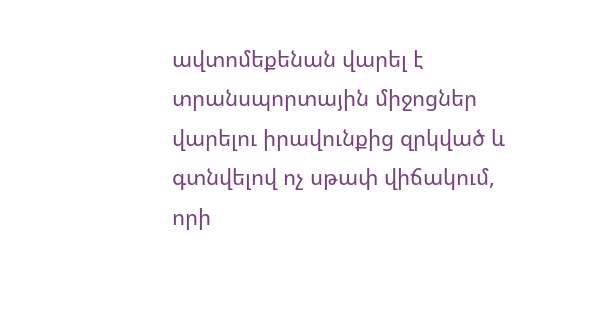ավտոմեքենան վարել է տրանսպորտային միջոցներ վարելու իրավունքից զրկված և գտնվելով ոչ սթափ վիճակում, որի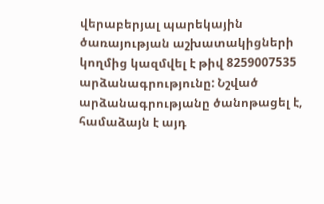վերաբերյալ պարեկային ծառայության աշխատակիցների կողմից կազմվել է թիվ 8259007535 արձանագրությունը: Նշված արձանագրությանը ծանոթացել է, համաձայն է այդ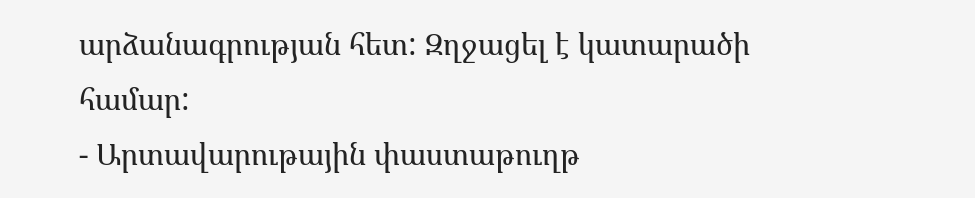արձանագրության հետ: Զղջացել է կատարածի համար:
- Արտավարութային փաստաթուղթ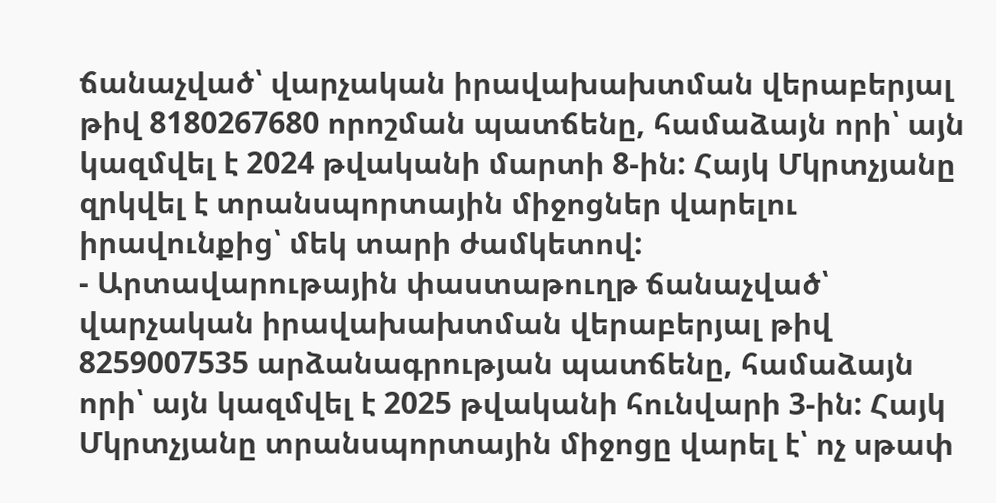ճանաչված՝ վարչական իրավախախտման վերաբերյալ թիվ 8180267680 որոշման պատճենը, համաձայն որի՝ այն կազմվել է 2024 թվականի մարտի 8-ին: Հայկ Մկրտչյանը զրկվել է տրանսպորտային միջոցներ վարելու իրավունքից՝ մեկ տարի ժամկետով:
- Արտավարութային փաստաթուղթ ճանաչված՝ վարչական իրավախախտման վերաբերյալ թիվ 8259007535 արձանագրության պատճենը, համաձայն որի՝ այն կազմվել է 2025 թվականի հունվարի 3-ին: Հայկ Մկրտչյանը տրանսպորտային միջոցը վարել է՝ ոչ սթափ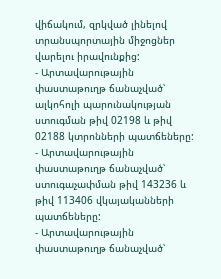վիճակում, զրկված լինելով տրանսպորտային միջոցներ վարելու իրավունքից:
- Արտավարութային փաստաթուղթ ճանաչված՝ ալկոհոլի պարունակության ստուգման թիվ 02198 և թիվ 02188 կտրոնների պատճեները:
- Արտավարութային փաստաթուղթ ճանաչված՝ ստուգաչափման թիվ 143236 և թիվ 113406 վկայականների պատճեները:
- Արտավարութային փաստաթուղթ ճանաչված՝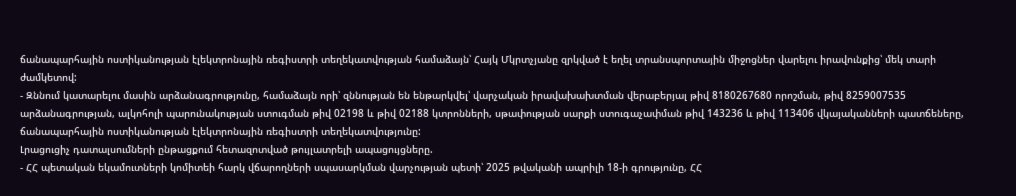ճանապարհային ոստիկանության էլեկտրոնային ռեգիստրի տեղեկատվության համաձայն՝ Հայկ Մկրտչյանը զրկված է եղել տրանսպորտային միջոցներ վարելու իրավունքից՝ մեկ տարի ժամկետով:
- Զննում կատարելու մասին արձանագրությունը, համաձայն որի՝ զննության են ենթարկվել՝ վարչական իրավախախտման վերաբերյալ թիվ 8180267680 որոշման, թիվ 8259007535 արձանագրության, ալկոհոլի պարունակության ստուգման թիվ 02198 և թիվ 02188 կտրոնների, սթափության սարքի ստուգաչափման թիվ 143236 և թիվ 113406 վկայականների պատճեները, ճանապարհային ոստիկանության էլեկտրոնային ռեգիստրի տեղեկատվությունը:
Լրացուցիչ դատալսումների ընթացքում հետազոտված թույլատրելի ապացույցները.
- ՀՀ պետական եկամուտների կոմիտեի հարկ վճարողների սպասարկման վարչության պետի՝ 2025 թվականի ապրիլի 18-ի գրությունը, ՀՀ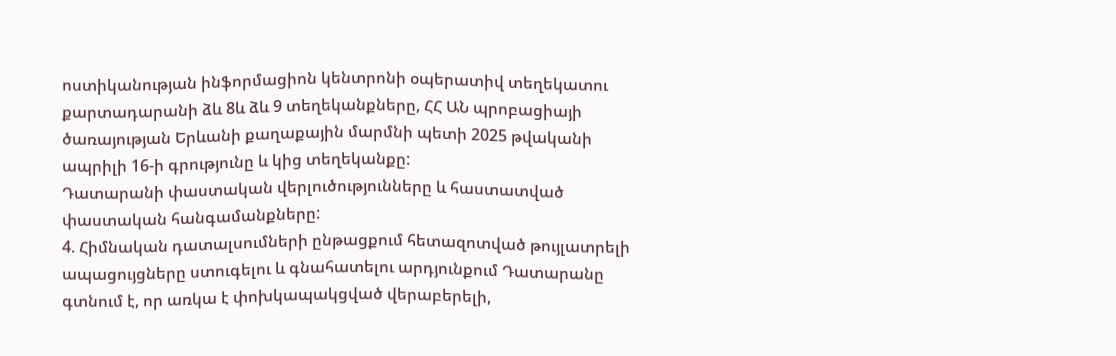ոստիկանության ինֆորմացիոն կենտրոնի օպերատիվ տեղեկատու քարտադարանի ձև 8և ձև 9 տեղեկանքները, ՀՀ ԱՆ պրոբացիայի ծառայության Երևանի քաղաքային մարմնի պետի 2025 թվականի ապրիլի 16-ի գրությունը և կից տեղեկանքը:
Դատարանի փաստական վերլուծությունները և հաստատված փաստական հանգամանքները:
4. Հիմնական դատալսումների ընթացքում հետազոտված թույլատրելի ապացույցները ստուգելու և գնահատելու արդյունքում Դատարանը գտնում է, որ առկա է փոխկապակցված վերաբերելի,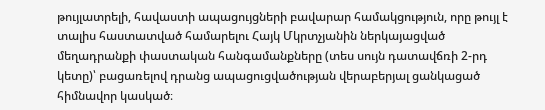թույլատրելի, հավաստի ապացույցների բավարար համակցություն, որը թույլ է տալիս հաստատված համարելու Հայկ Մկրտչյանին ներկայացված մեղադրանքի փաստական հանգամանքները (տես սույն դատավճռի 2-րդ կետը)՝ բացառելով դրանց ապացուցվածության վերաբերյալ ցանկացած հիմնավոր կասկած։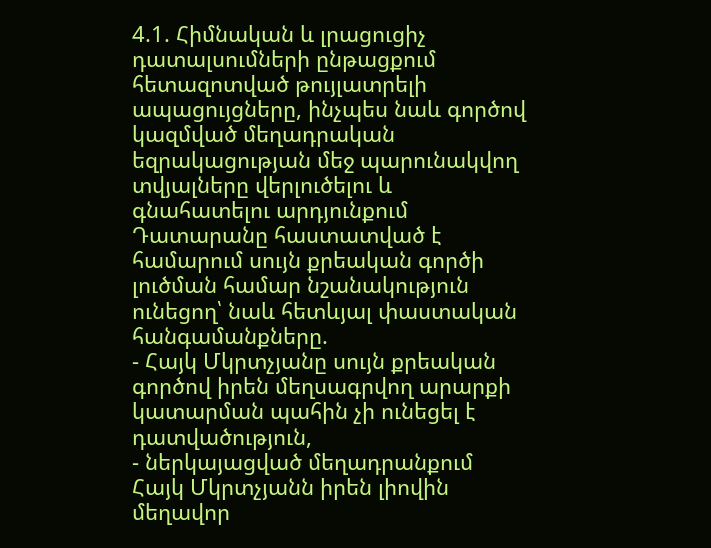4.1. Հիմնական և լրացուցիչ դատալսումների ընթացքում հետազոտված թույլատրելի ապացույցները, ինչպես նաև գործով կազմված մեղադրական եզրակացության մեջ պարունակվող տվյալները վերլուծելու և գնահատելու արդյունքում Դատարանը հաստատված է համարում սույն քրեական գործի լուծման համար նշանակություն ունեցող՝ նաև հետևյալ փաստական հանգամանքները.
- Հայկ Մկրտչյանը սույն քրեական գործով իրեն մեղսագրվող արարքի կատարման պահին չի ունեցել է դատվածություն,
- ներկայացված մեղադրանքում Հայկ Մկրտչյանն իրեն լիովին մեղավոր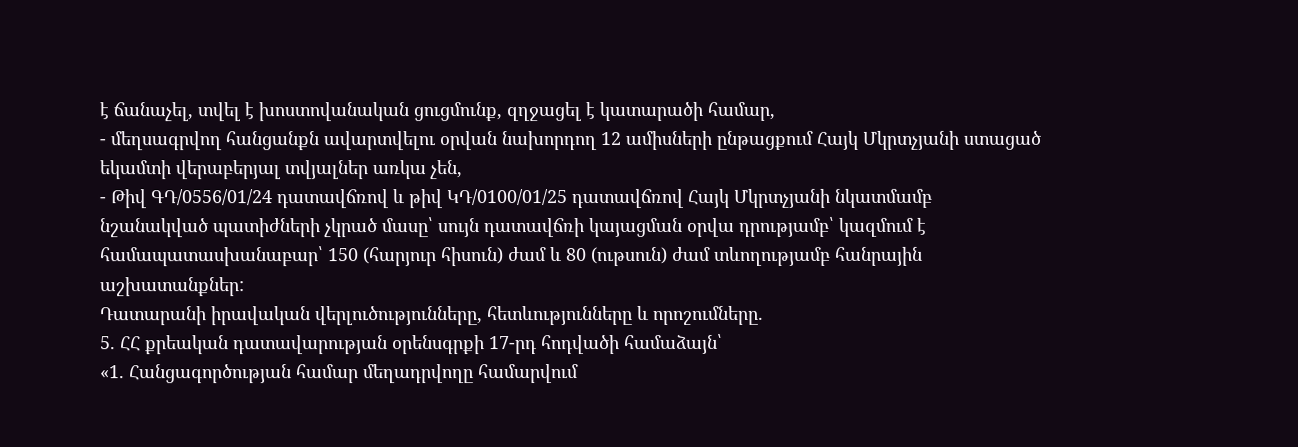է ճանաչել, տվել է խոստովանական ցուցմունք, զղջացել է կատարածի համար,
- մեղսագրվող հանցանքն ավարտվելու օրվան նախորդող 12 ամիսների ընթացքում Հայկ Մկրտչյանի ստացած եկամտի վերաբերյալ տվյալներ առկա չեն,
- Թիվ ԳԴ/0556/01/24 դատավճռով և թիվ ԿԴ/0100/01/25 դատավճռով Հայկ Մկրտչյանի նկատմամբ նշանակված պատիժների չկրած մասը՝ սույն դատավճռի կայացման օրվա դրությամբ՝ կազմում է համապատասխանաբար՝ 150 (հարյուր հիսուն) ժամ և 80 (ութսուն) ժամ տևողությամբ հանրային աշխատանքներ:
Դատարանի իրավական վերլուծությունները, հետևությունները և որոշումները.
5. ՀՀ քրեական դատավարության օրենսգրքի 17-րդ հոդվածի համաձայն՝
«1. Հանցագործության համար մեղադրվողը համարվում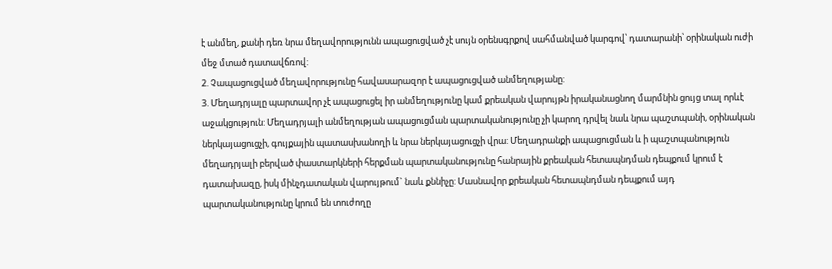է անմեղ, քանի դեռ նրա մեղավորությունն ապացուցված չէ սույն օրենսգրքով սահմանված կարգով՝ դատարանի՝ օրինական ուժի մեջ մտած դատավճռով:
2. Չապացուցված մեղավորությունը հավասարազոր է ապացուցված անմեղությանը:
3. Մեղադրյալը պարտավոր չէ ապացուցել իր անմեղությունը կամ քրեական վարույթն իրականացնող մարմնին ցույց տալ որևէ աջակցություն: Մեղադրյալի անմեղության ապացուցման պարտականությունը չի կարող դրվել նաև նրա պաշտպանի, օրինական ներկայացուցչի, գույքային պատասխանողի և նրա ներկայացուցչի վրա: Մեղադրանքի ապացուցման և ի պաշտպանություն մեղադրյալի բերված փաստարկների հերքման պարտականությունը հանրային քրեական հետապնդման դեպքում կրում է դատախազը, իսկ մինչդատական վարույթում` նաև քննիչը: Մասնավոր քրեական հետապնդման դեպքում այդ պարտականությունը կրում են տուժողը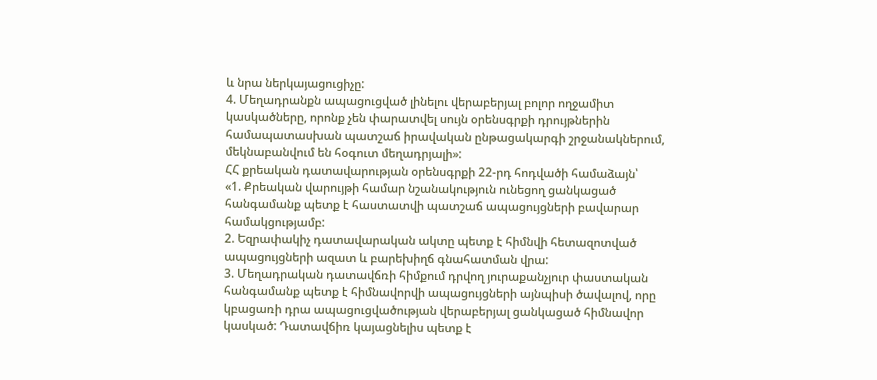և նրա ներկայացուցիչը:
4. Մեղադրանքն ապացուցված լինելու վերաբերյալ բոլոր ողջամիտ կասկածները, որոնք չեն փարատվել սույն օրենսգրքի դրույթներին համապատասխան պատշաճ իրավական ընթացակարգի շրջանակներում, մեկնաբանվում են հօգուտ մեղադրյալի»:
ՀՀ քրեական դատավարության օրենսգրքի 22-րդ հոդվածի համաձայն՝
«1. Քրեական վարույթի համար նշանակություն ունեցող ցանկացած հանգամանք պետք է հաստատվի պատշաճ ապացույցների բավարար համակցությամբ:
2. Եզրափակիչ դատավարական ակտը պետք է հիմնվի հետազոտված ապացույցների ազատ և բարեխիղճ գնահատման վրա:
3. Մեղադրական դատավճռի հիմքում դրվող յուրաքանչյուր փաստական հանգամանք պետք է հիմնավորվի ապացույցների այնպիսի ծավալով, որը կբացառի դրա ապացուցվածության վերաբերյալ ցանկացած հիմնավոր կասկած: Դատավճիռ կայացնելիս պետք է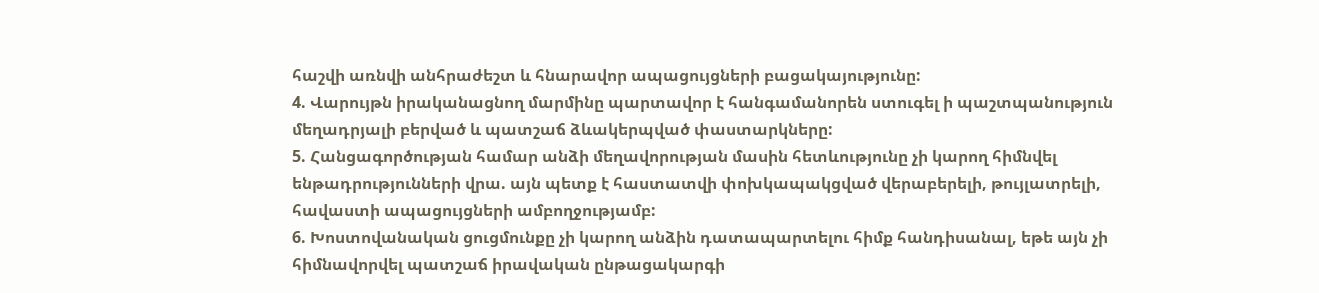հաշվի առնվի անհրաժեշտ և հնարավոր ապացույցների բացակայությունը:
4. Վարույթն իրականացնող մարմինը պարտավոր է հանգամանորեն ստուգել ի պաշտպանություն մեղադրյալի բերված և պատշաճ ձևակերպված փաստարկները:
5. Հանցագործության համար անձի մեղավորության մասին հետևությունը չի կարող հիմնվել ենթադրությունների վրա. այն պետք է հաստատվի փոխկապակցված վերաբերելի, թույլատրելի, հավաստի ապացույցների ամբողջությամբ:
6. Խոստովանական ցուցմունքը չի կարող անձին դատապարտելու հիմք հանդիսանալ, եթե այն չի հիմնավորվել պատշաճ իրավական ընթացակարգի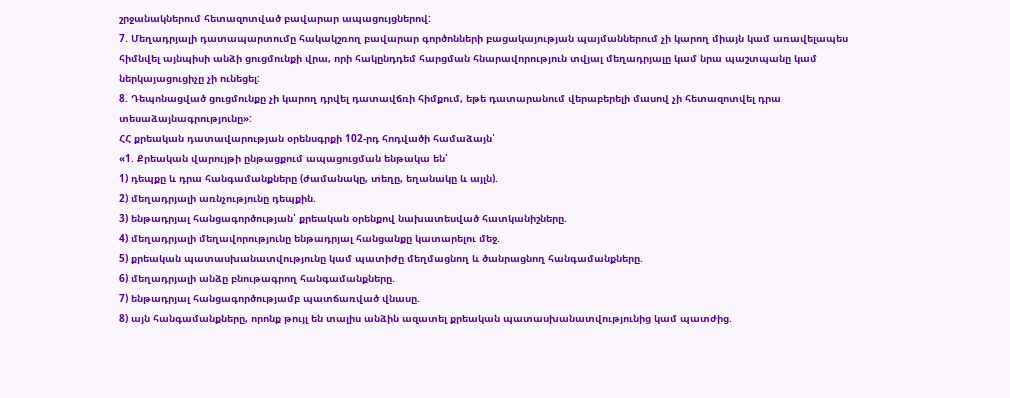շրջանակներում հետազոտված բավարար ապացույցներով:
7. Մեղադրյալի դատապարտումը հակակշռող բավարար գործոնների բացակայության պայմաններում չի կարող միայն կամ առավելապես հիմնվել այնպիսի անձի ցուցմունքի վրա, որի հակընդդեմ հարցման հնարավորություն տվյալ մեղադրյալը կամ նրա պաշտպանը կամ ներկայացուցիչը չի ունեցել:
8. Դեպոնացված ցուցմունքը չի կարող դրվել դատավճռի հիմքում, եթե դատարանում վերաբերելի մասով չի հետազոտվել դրա տեսաձայնագրությունը»:
ՀՀ քրեական դատավարության օրենսգրքի 102-րդ հոդվածի համաձայն՝
«1. Քրեական վարույթի ընթացքում ապացուցման ենթակա են՝
1) դեպքը և դրա հանգամանքները (ժամանակը, տեղը, եղանակը և այլն).
2) մեղադրյալի առնչությունը դեպքին.
3) ենթադրյալ հանցագործության՝ քրեական օրենքով նախատեսված հատկանիշները.
4) մեղադրյալի մեղավորությունը ենթադրյալ հանցանքը կատարելու մեջ.
5) քրեական պատասխանատվությունը կամ պատիժը մեղմացնող և ծանրացնող հանգամանքները.
6) մեղադրյալի անձը բնութագրող հանգամանքները.
7) ենթադրյալ հանցագործությամբ պատճառված վնասը.
8) այն հանգամանքները, որոնք թույլ են տալիս անձին ազատել քրեական պատասխանատվությունից կամ պատժից.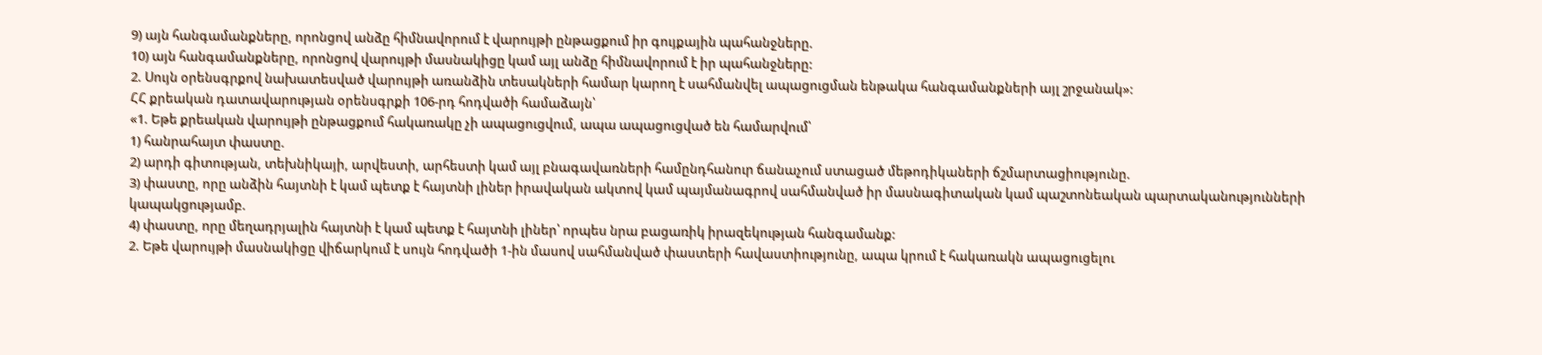9) այն հանգամանքները, որոնցով անձը հիմնավորում է վարույթի ընթացքում իր գույքային պահանջները.
10) այն հանգամանքները, որոնցով վարույթի մասնակիցը կամ այլ անձը հիմնավորում է իր պահանջները:
2. Սույն օրենսգրքով նախատեսված վարույթի առանձին տեսակների համար կարող է սահմանվել ապացուցման ենթակա հանգամանքների այլ շրջանակ»:
ՀՀ քրեական դատավարության օրենսգրքի 106-րդ հոդվածի համաձայն՝
«1. Եթե քրեական վարույթի ընթացքում հակառակը չի ապացուցվում, ապա ապացուցված են համարվում՝
1) հանրահայտ փաստը.
2) արդի գիտության, տեխնիկայի, արվեստի, արհեստի կամ այլ բնագավառների համընդհանուր ճանաչում ստացած մեթոդիկաների ճշմարտացիությունը.
3) փաստը, որը անձին հայտնի է կամ պետք է հայտնի լիներ իրավական ակտով կամ պայմանագրով սահմանված իր մասնագիտական կամ պաշտոնեական պարտականությունների կապակցությամբ.
4) փաստը, որը մեղադրյալին հայտնի է կամ պետք է հայտնի լիներ՝ որպես նրա բացառիկ իրազեկության հանգամանք:
2. Եթե վարույթի մասնակիցը վիճարկում է սույն հոդվածի 1-ին մասով սահմանված փաստերի հավաստիությունը, ապա կրում է հակառակն ապացուցելու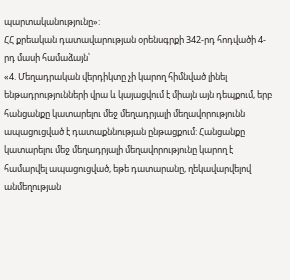պարտականությունը»:
ՀՀ քրեական դատավարության օրենսգրքի 342-րդ հոդվածի 4-րդ մասի համաձայն՝
«4. Մեղադրական վերդիկտը չի կարող հիմնված լինել ենթադրությունների վրա և կայացվում է միայն այն դեպքում, երբ հանցանքը կատարելու մեջ մեղադրյալի մեղավորությունն ապացուցված է դատաքննության ընթացքում: Հանցանքը կատարելու մեջ մեղադրյալի մեղավորությունը կարող է համարվել ապացուցված, եթե դատարանը, ղեկավարվելով անմեղության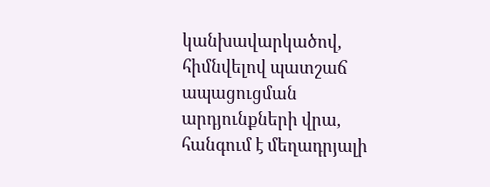կանխավարկածով, հիմնվելով պատշաճ ապացուցման արդյունքների վրա, հանգում է մեղադրյալի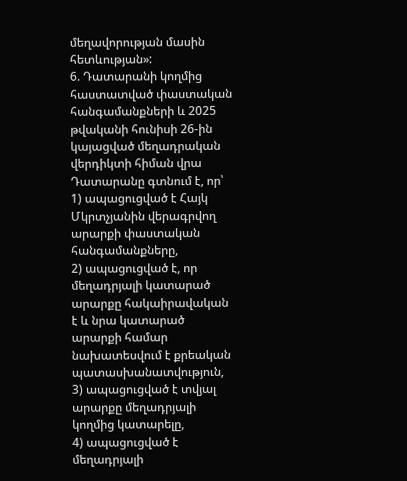մեղավորության մասին հետևության»:
6. Դատարանի կողմից հաստատված փաստական հանգամանքների և 2025 թվականի հունիսի 26-ին կայացված մեղադրական վերդիկտի հիման վրա Դատարանը գտնում է, որ՝
1) ապացուցված է Հայկ Մկրտչյանին վերագրվող արարքի փաստական հանգամանքները,
2) ապացուցված է, որ մեղադրյալի կատարած արարքը հակաիրավական է և նրա կատարած արարքի համար նախատեսվում է քրեական պատասխանատվություն,
3) ապացուցված է տվյալ արարքը մեղադրյալի կողմից կատարելը,
4) ապացուցված է մեղադրյալի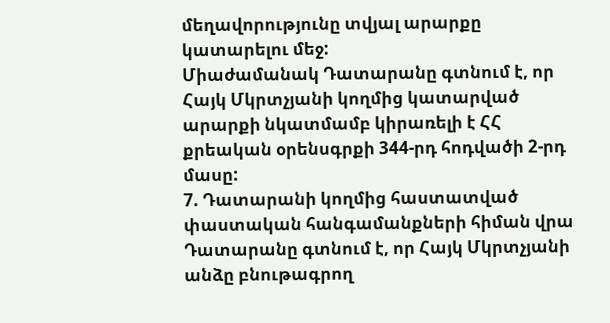մեղավորությունը տվյալ արարքը կատարելու մեջ:
Միաժամանակ Դատարանը գտնում է, որ Հայկ Մկրտչյանի կողմից կատարված արարքի նկատմամբ կիրառելի է ՀՀ քրեական օրենսգրքի 344-րդ հոդվածի 2-րդ մասը:
7. Դատարանի կողմից հաստատված փաստական հանգամանքների հիման վրա Դատարանը գտնում է, որ Հայկ Մկրտչյանի անձը բնութագրող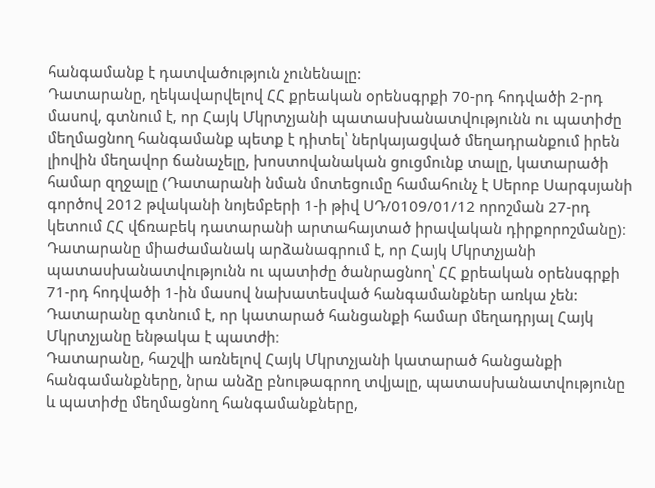հանգամանք է դատվածություն չունենալը:
Դատարանը, ղեկավարվելով ՀՀ քրեական օրենսգրքի 70-րդ հոդվածի 2-րդ մասով, գտնում է, որ Հայկ Մկրտչյանի պատասխանատվությունն ու պատիժը մեղմացնող հանգամանք պետք է դիտել՝ ներկայացված մեղադրանքում իրեն լիովին մեղավոր ճանաչելը, խոստովանական ցուցմունք տալը, կատարածի համար զղջալը (Դատարանի նման մոտեցումը համահունչ է Սերոբ Սարգսյանի գործով 2012 թվականի նոյեմբերի 1-ի թիվ ՍԴ/0109/01/12 որոշման 27-րդ կետում ՀՀ վճռաբեկ դատարանի արտահայտած իրավական դիրքորոշմանը)։
Դատարանը միաժամանակ արձանագրում է, որ Հայկ Մկրտչյանի պատասխանատվությունն ու պատիժը ծանրացնող՝ ՀՀ քրեական օրենսգրքի 71-րդ հոդվածի 1-ին մասով նախատեսված հանգամանքներ առկա չեն:
Դատարանը գտնում է, որ կատարած հանցանքի համար մեղադրյալ Հայկ Մկրտչյանը ենթակա է պատժի։
Դատարանը, հաշվի առնելով Հայկ Մկրտչյանի կատարած հանցանքի հանգամանքները, նրա անձը բնութագրող տվյալը, պատասխանատվությունը և պատիժը մեղմացնող հանգամանքները,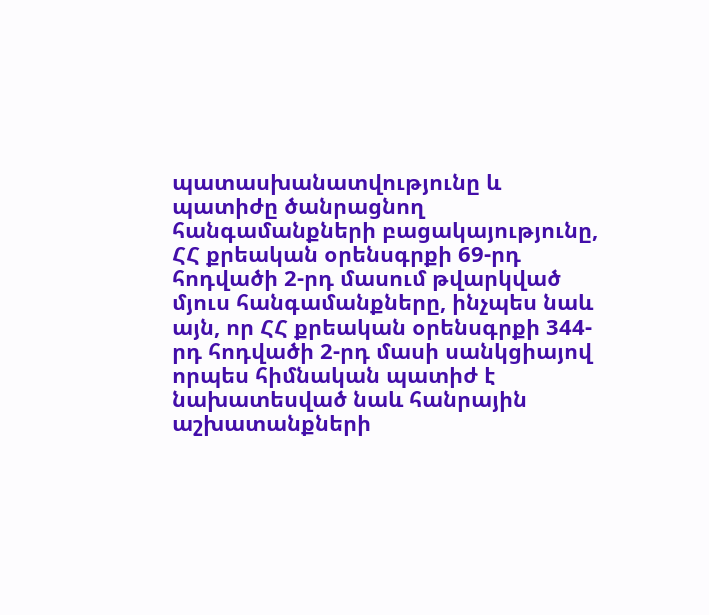պատասխանատվությունը և պատիժը ծանրացնող հանգամանքների բացակայությունը, ՀՀ քրեական օրենսգրքի 69-րդ հոդվածի 2-րդ մասում թվարկված մյուս հանգամանքները, ինչպես նաև այն, որ ՀՀ քրեական օրենսգրքի 344-րդ հոդվածի 2-րդ մասի սանկցիայով որպես հիմնական պատիժ է նախատեսված նաև հանրային աշխատանքների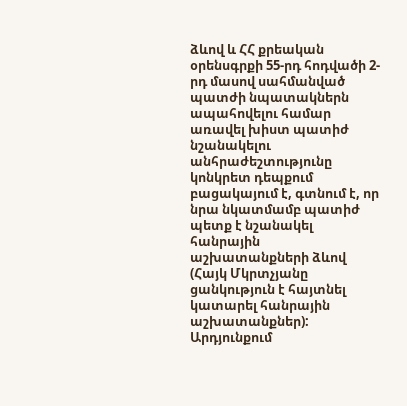ձևով և ՀՀ քրեական օրենսգրքի 55-րդ հոդվածի 2-րդ մասով սահմանված պատժի նպատակներն ապահովելու համար առավել խիստ պատիժ նշանակելու անհրաժեշտությունը կոնկրետ դեպքում բացակայում է, գտնում է, որ նրա նկատմամբ պատիժ պետք է նշանակել հանրային աշխատանքների ձևով (Հայկ Մկրտչյանը ցանկություն է հայտնել կատարել հանրային աշխատանքներ):
Արդյունքում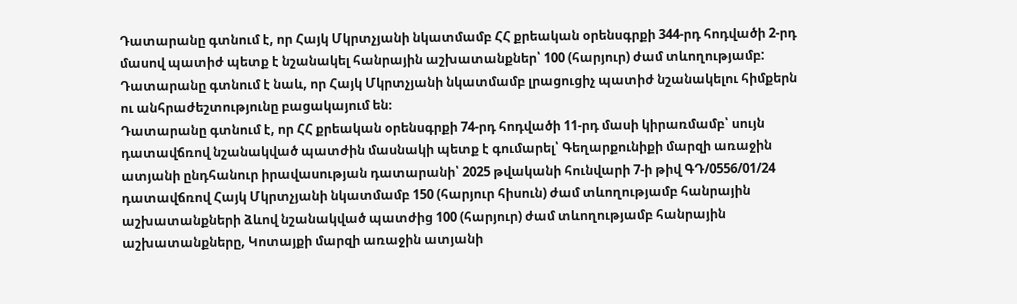Դատարանը գտնում է, որ Հայկ Մկրտչյանի նկատմամբ ՀՀ քրեական օրենսգրքի 344-րդ հոդվածի 2-րդ մասով պատիժ պետք է նշանակել հանրային աշխատանքներ՝ 100 (հարյուր) ժամ տևողությամբ:
Դատարանը գտնում է նաև, որ Հայկ Մկրտչյանի նկատմամբ լրացուցիչ պատիժ նշանակելու հիմքերն ու անհրաժեշտությունը բացակայում են։
Դատարանը գտնում է, որ ՀՀ քրեական օրենսգրքի 74-րդ հոդվածի 11-րդ մասի կիրառմամբ՝ սույն դատավճռով նշանակված պատժին մասնակի պետք է գումարել՝ Գեղարքունիքի մարզի առաջին ատյանի ընդհանուր իրավասության դատարանի՝ 2025 թվականի հունվարի 7-ի թիվ ԳԴ/0556/01/24 դատավճռով Հայկ Մկրտչյանի նկատմամբ 150 (հարյուր հիսուն) ժամ տևողությամբ հանրային աշխատանքների ձևով նշանակված պատժից 100 (հարյուր) ժամ տևողությամբ հանրային աշխատանքները, Կոտայքի մարզի առաջին ատյանի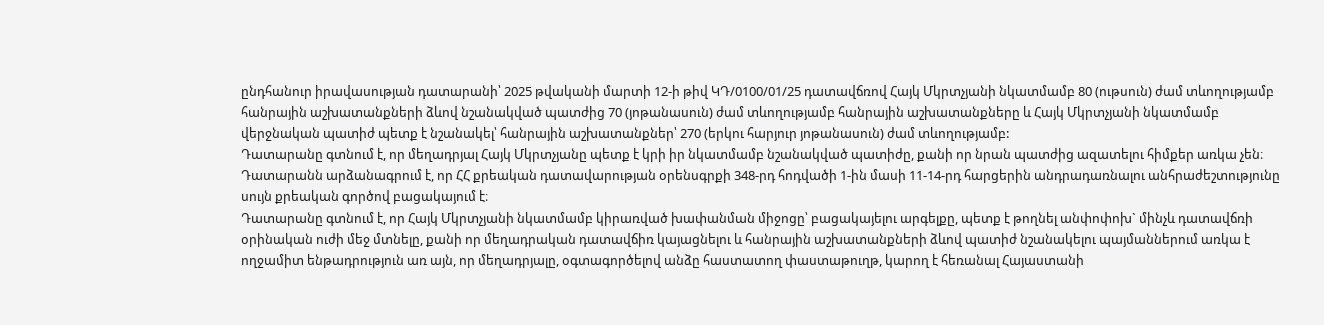ընդհանուր իրավասության դատարանի՝ 2025 թվականի մարտի 12-ի թիվ ԿԴ/0100/01/25 դատավճռով Հայկ Մկրտչյանի նկատմամբ 80 (ութսուն) ժամ տևողությամբ հանրային աշխատանքների ձևով նշանակված պատժից 70 (յոթանասուն) ժամ տևողությամբ հանրային աշխատանքները և Հայկ Մկրտչյանի նկատմամբ վերջնական պատիժ պետք է նշանակել՝ հանրային աշխատանքներ՝ 270 (երկու հարյուր յոթանասուն) ժամ տևողությամբ:
Դատարանը գտնում է, որ մեղադրյալ Հայկ Մկրտչյանը պետք է կրի իր նկատմամբ նշանակված պատիժը, քանի որ նրան պատժից ազատելու հիմքեր առկա չեն։
Դատարանն արձանագրում է, որ ՀՀ քրեական դատավարության օրենսգրքի 348-րդ հոդվածի 1-ին մասի 11-14-րդ հարցերին անդրադառնալու անհրաժեշտությունը սույն քրեական գործով բացակայում է։
Դատարանը գտնում է, որ Հայկ Մկրտչյանի նկատմամբ կիրառված խափանման միջոցը՝ բացակայելու արգելքը, պետք է թողնել անփոփոխ` մինչև դատավճռի օրինական ուժի մեջ մտնելը, քանի որ մեղադրական դատավճիռ կայացնելու և հանրային աշխատանքների ձևով պատիժ նշանակելու պայմաններում առկա է ողջամիտ ենթադրություն առ այն, որ մեղադրյալը, օգտագործելով անձը հաստատող փաստաթուղթ, կարող է հեռանալ Հայաստանի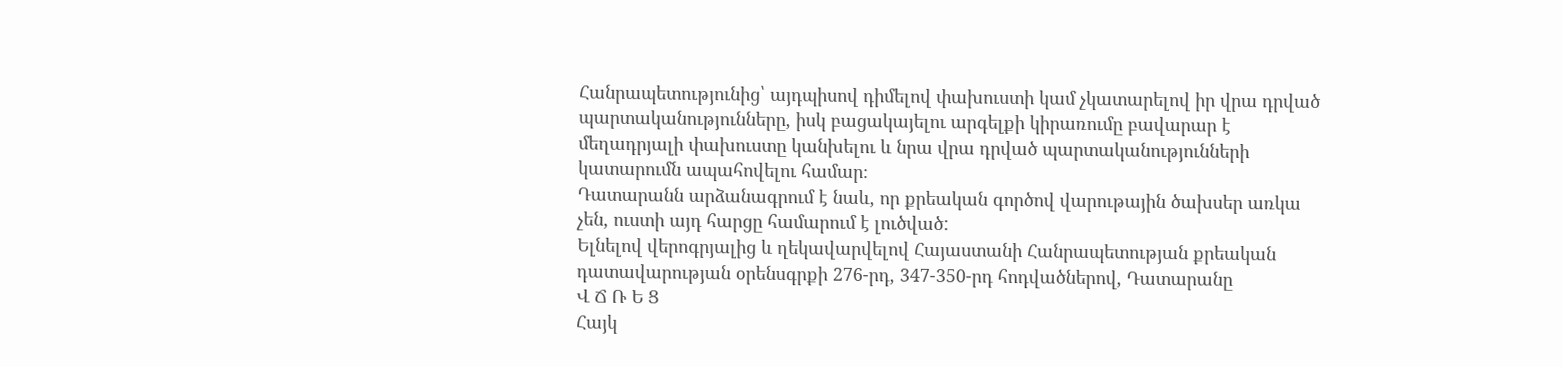Հանրապետությունից՝ այդպիսով դիմելով փախուստի կամ չկատարելով իր վրա դրված պարտականությունները, իսկ բացակայելու արգելքի կիրառումը բավարար է մեղադրյալի փախուստը կանխելու և նրա վրա դրված պարտականությունների կատարումն ապահովելու համար։
Դատարանն արձանագրում է նաև, որ քրեական գործով վարութային ծախսեր առկա չեն, ուստի այդ հարցը համարում է լուծված:
Ելնելով վերոգրյալից և ղեկավարվելով Հայաստանի Հանրապետության քրեական դատավարության օրենսգրքի 276-րդ, 347-350-րդ հոդվածներով, Դատարանը
Վ Ճ Ռ Ե Ց
Հայկ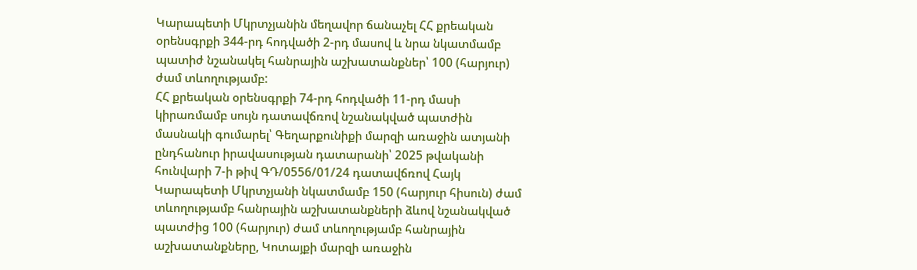Կարապետի Մկրտչյանին մեղավոր ճանաչել ՀՀ քրեական օրենսգրքի 344-րդ հոդվածի 2-րդ մասով և նրա նկատմամբ պատիժ նշանակել հանրային աշխատանքներ՝ 100 (հարյուր) ժամ տևողությամբ:
ՀՀ քրեական օրենսգրքի 74-րդ հոդվածի 11-րդ մասի կիրառմամբ սույն դատավճռով նշանակված պատժին մասնակի գումարել՝ Գեղարքունիքի մարզի առաջին ատյանի ընդհանուր իրավասության դատարանի՝ 2025 թվականի հունվարի 7-ի թիվ ԳԴ/0556/01/24 դատավճռով Հայկ Կարապետի Մկրտչյանի նկատմամբ 150 (հարյուր հիսուն) ժամ տևողությամբ հանրային աշխատանքների ձևով նշանակված պատժից 100 (հարյուր) ժամ տևողությամբ հանրային աշխատանքները, Կոտայքի մարզի առաջին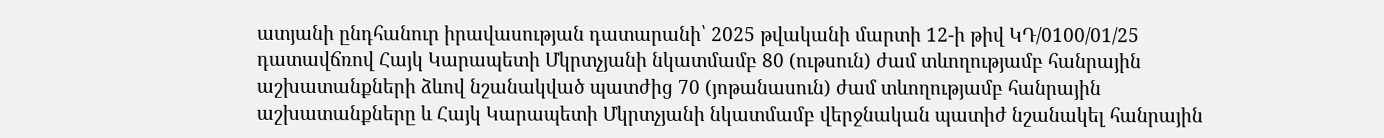ատյանի ընդհանուր իրավասության դատարանի՝ 2025 թվականի մարտի 12-ի թիվ ԿԴ/0100/01/25 դատավճռով Հայկ Կարապետի Մկրտչյանի նկատմամբ 80 (ութսուն) ժամ տևողությամբ հանրային աշխատանքների ձևով նշանակված պատժից 70 (յոթանասուն) ժամ տևողությամբ հանրային աշխատանքները և Հայկ Կարապետի Մկրտչյանի նկատմամբ վերջնական պատիժ նշանակել հանրային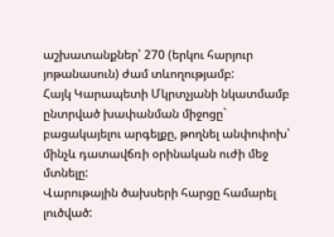աշխատանքներ՝ 270 (երկու հարյուր յոթանասուն) ժամ տևողությամբ:
Հայկ Կարապետի Մկրտչյանի նկատմամբ ընտրված խափանման միջոցը` բացակայելու արգելքը, թողնել անփոփոխ՝ մինչև դատավճռի օրինական ուժի մեջ մտնելը:
Վարութային ծախսերի հարցը համարել լուծված: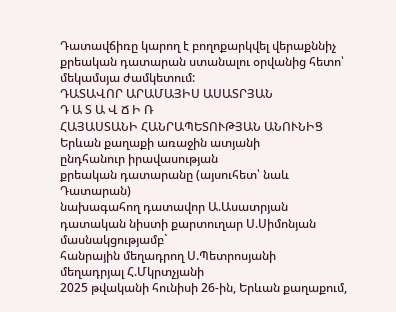Դատավճիռը կարող է բողոքարկվել վերաքննիչ քրեական դատարան ստանալու օրվանից հետո՝ մեկամսյա ժամկետում:
ԴԱՏԱՎՈՐ ԱՐԱՄԱՅԻՍ ԱՍԱՏՐՅԱՆ
Դ Ա Տ Ա Վ Ճ Ի Ռ
ՀԱՅԱՍՏԱՆԻ ՀԱՆՐԱՊԵՏՈՒԹՅԱՆ ԱՆՈՒՆԻՑ
Երևան քաղաքի առաջին ատյանի
ընդհանուր իրավասության
քրեական դատարանը (այսուհետ՝ նաև Դատարան)
նախագահող դատավոր Ա.Ասատրյան
դատական նիստի քարտուղար Ս.Սիմոնյան
մասնակցությամբ`
հանրային մեղադրող Ս.Պետրոսյանի
մեղադրյալ Հ.Մկրտչյանի
2025 թվականի հունիսի 26-ին, Երևան քաղաքում,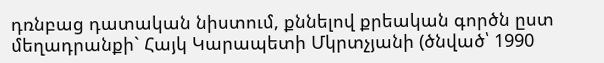դռնբաց դատական նիստում, քննելով քրեական գործն ըստ մեղադրանքի` Հայկ Կարապետի Մկրտչյանի (ծնված՝ 1990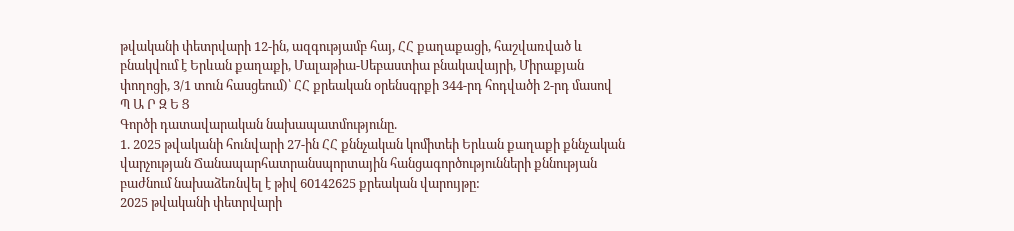թվականի փետրվարի 12-ին, ազգությամբ հայ, ՀՀ քաղաքացի, հաշվառված և բնակվում է Երևան քաղաքի, Մալաթիա-Սեբաստիա բնակավայրի, Միրաքյան փողոցի, 3/1 տուն հասցեում)՝ ՀՀ քրեական օրենսգրքի 344-րդ հոդվածի 2-րդ մասով
Պ Ա Ր Զ Ե Ց
Գործի դատավարական նախապատմությունը.
1. 2025 թվականի հունվարի 27-ին ՀՀ քննչական կոմիտեի Երևան քաղաքի քննչական վարչության Ճանապարհատրանսպորտային հանցագործությունների քննության բաժնում նախաձեռնվել է թիվ 60142625 քրեական վարույթը:
2025 թվականի փետրվարի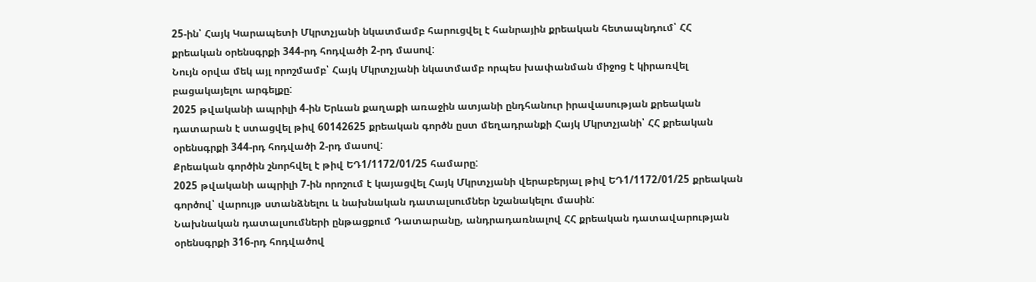25-ին՝ Հայկ Կարապետի Մկրտչյանի նկատմամբ հարուցվել է հանրային քրեական հետապնդում՝ ՀՀ քրեական օրենսգրքի 344-րդ հոդվածի 2-րդ մասով:
Նույն օրվա մեկ այլ որոշմամբ՝ Հայկ Մկրտչյանի նկատմամբ որպես խափանման միջոց է կիրառվել բացակայելու արգելքը:
2025 թվականի ապրիլի 4-ին Երևան քաղաքի առաջին ատյանի ընդհանուր իրավասության քրեական դատարան է ստացվել թիվ 60142625 քրեական գործն ըստ մեղադրանքի Հայկ Մկրտչյանի՝ ՀՀ քրեական օրենսգրքի 344-րդ հոդվածի 2-րդ մասով:
Քրեական գործին շնորհվել է թիվ ԵԴ1/1172/01/25 համարը:
2025 թվականի ապրիլի 7-ին որոշում է կայացվել Հայկ Մկրտչյանի վերաբերյալ թիվ ԵԴ1/1172/01/25 քրեական գործով՝ վարույթ ստանձնելու և նախնական դատալսումներ նշանակելու մասին:
Նախնական դատալսումների ընթացքում Դատարանը, անդրադառնալով ՀՀ քրեական դատավարության օրենսգրքի 316-րդ հոդվածով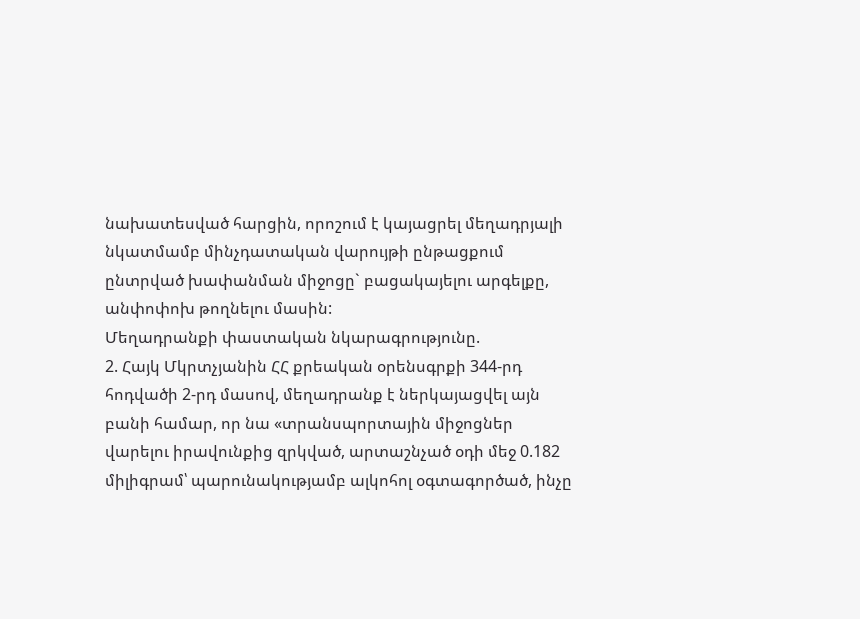նախատեսված հարցին, որոշում է կայացրել մեղադրյալի նկատմամբ մինչդատական վարույթի ընթացքում ընտրված խափանման միջոցը` բացակայելու արգելքը, անփոփոխ թողնելու մասին:
Մեղադրանքի փաստական նկարագրությունը.
2. Հայկ Մկրտչյանին ՀՀ քրեական օրենսգրքի 344-րդ հոդվածի 2-րդ մասով, մեղադրանք է ներկայացվել այն բանի համար, որ նա «տրանսպորտային միջոցներ վարելու իրավունքից զրկված, արտաշնչած օդի մեջ 0.182 միլիգրամ՝ պարունակությամբ ալկոհոլ օգտագործած, ինչը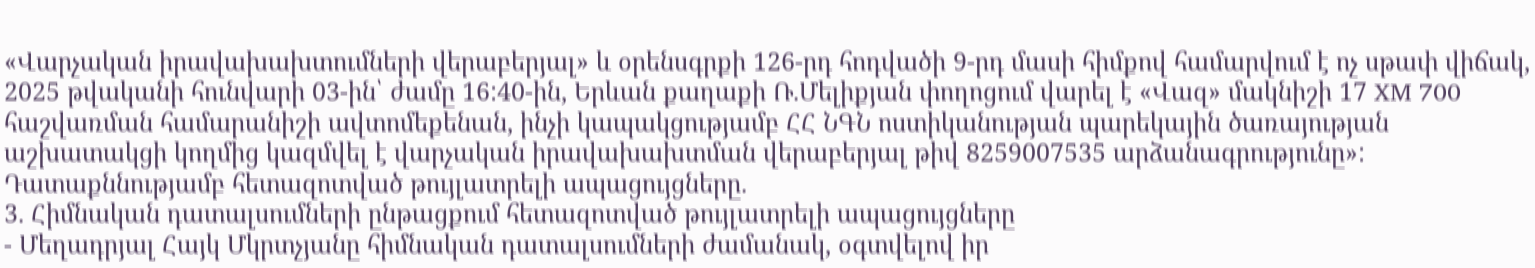«Վարչական իրավախախտումների վերաբերյալ» և օրենսգրքի 126-րդ հոդվածի 9-րդ մասի հիմքով համարվում է ոչ սթափ վիճակ, 2025 թվականի հունվարի 03-ին՝ ժամը 16:40-ին, Երևան քաղաքի Ռ.Մելիքյան փողոցում վարել է «Վազ» մակնիշի 17 XM 700 հաշվառման համարանիշի ավտոմեքենան, ինչի կապակցությամբ ՀՀ ՆԳՆ ոստիկանության պարեկային ծառայության աշխատակցի կողմից կազմվել է վարչական իրավախախտման վերաբերյալ թիվ 8259007535 արձանագրությունը»:
Դատաքննությամբ հետազոտված թույլատրելի ապացույցները.
3. Հիմնական դատալսումների ընթացքում հետազոտված թույլատրելի ապացույցները
- Մեղադրյալ Հայկ Մկրտչյանը հիմնական դատալսումների ժամանակ, օգտվելով իր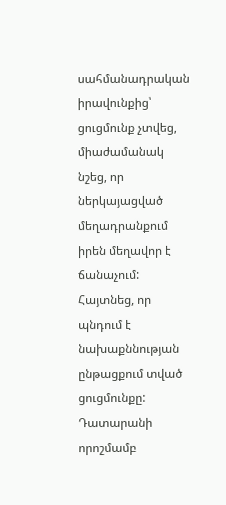սահմանադրական իրավունքից՝ ցուցմունք չտվեց, միաժամանակ նշեց, որ ներկայացված մեղադրանքում իրեն մեղավոր է ճանաչում: Հայտնեց, որ պնդում է նախաքննության ընթացքում տված ցուցմունքը: Դատարանի որոշմամբ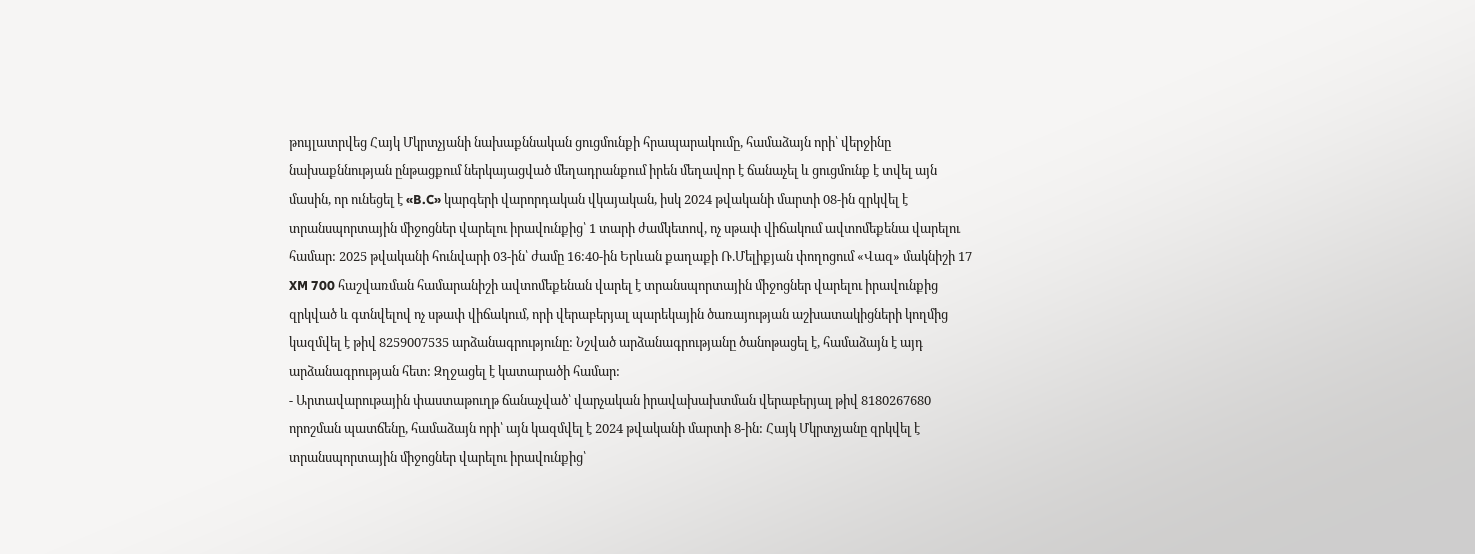թույլատրվեց Հայկ Մկրտչյանի նախաքննական ցուցմունքի հրապարակումը, համաձայն որի՝ վերջինը նախաքննության ընթացքում ներկայացված մեղադրանքում իրեն մեղավոր է ճանաչել և ցուցմունք է տվել այն մասին, որ ունեցել է «B.C» կարգերի վարորդական վկայական, իսկ 2024 թվականի մարտի 08-ին զրկվել է տրանսպորտային միջոցներ վարելու իրավունքից՝ 1 տարի ժամկետով, ոչ սթափ վիճակում ավտոմեքենա վարելու համար: 2025 թվականի հունվարի 03-ին՝ ժամը 16:40-ին Երևան քաղաքի Ռ.Մելիքյան փողոցում «Վազ» մակնիշի 17 XM 700 հաշվառման համարանիշի ավտոմեքենան վարել է տրանսպորտային միջոցներ վարելու իրավունքից զրկված և գտնվելով ոչ սթափ վիճակում, որի վերաբերյալ պարեկային ծառայության աշխատակիցների կողմից կազմվել է թիվ 8259007535 արձանագրությունը: Նշված արձանագրությանը ծանոթացել է, համաձայն է այդ արձանագրության հետ: Զղջացել է կատարածի համար:
- Արտավարութային փաստաթուղթ ճանաչված՝ վարչական իրավախախտման վերաբերյալ թիվ 8180267680 որոշման պատճենը, համաձայն որի՝ այն կազմվել է 2024 թվականի մարտի 8-ին: Հայկ Մկրտչյանը զրկվել է տրանսպորտային միջոցներ վարելու իրավունքից՝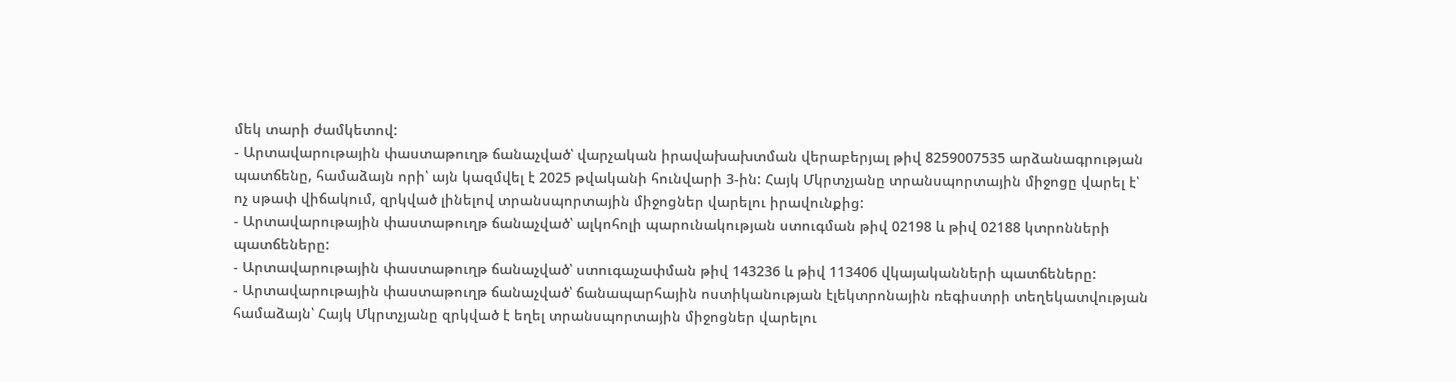մեկ տարի ժամկետով:
- Արտավարութային փաստաթուղթ ճանաչված՝ վարչական իրավախախտման վերաբերյալ թիվ 8259007535 արձանագրության պատճենը, համաձայն որի՝ այն կազմվել է 2025 թվականի հունվարի 3-ին: Հայկ Մկրտչյանը տրանսպորտային միջոցը վարել է՝ ոչ սթափ վիճակում, զրկված լինելով տրանսպորտային միջոցներ վարելու իրավունքից:
- Արտավարութային փաստաթուղթ ճանաչված՝ ալկոհոլի պարունակության ստուգման թիվ 02198 և թիվ 02188 կտրոնների պատճեները:
- Արտավարութային փաստաթուղթ ճանաչված՝ ստուգաչափման թիվ 143236 և թիվ 113406 վկայականների պատճեները:
- Արտավարութային փաստաթուղթ ճանաչված՝ ճանապարհային ոստիկանության էլեկտրոնային ռեգիստրի տեղեկատվության համաձայն՝ Հայկ Մկրտչյանը զրկված է եղել տրանսպորտային միջոցներ վարելու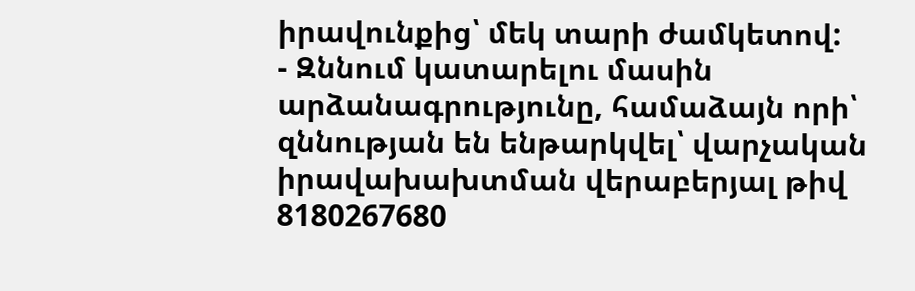իրավունքից՝ մեկ տարի ժամկետով:
- Զննում կատարելու մասին արձանագրությունը, համաձայն որի՝ զննության են ենթարկվել՝ վարչական իրավախախտման վերաբերյալ թիվ 8180267680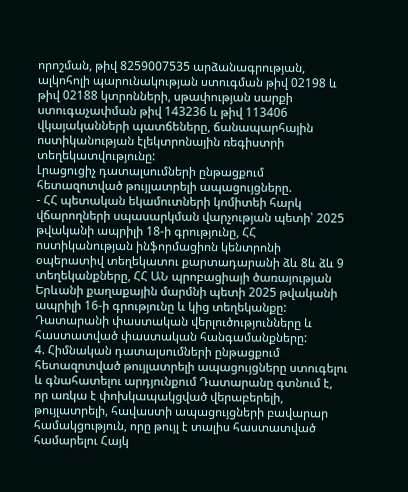որոշման, թիվ 8259007535 արձանագրության, ալկոհոլի պարունակության ստուգման թիվ 02198 և թիվ 02188 կտրոնների, սթափության սարքի ստուգաչափման թիվ 143236 և թիվ 113406 վկայականների պատճեները, ճանապարհային ոստիկանության էլեկտրոնային ռեգիստրի տեղեկատվությունը:
Լրացուցիչ դատալսումների ընթացքում հետազոտված թույլատրելի ապացույցները.
- ՀՀ պետական եկամուտների կոմիտեի հարկ վճարողների սպասարկման վարչության պետի՝ 2025 թվականի ապրիլի 18-ի գրությունը, ՀՀ ոստիկանության ինֆորմացիոն կենտրոնի օպերատիվ տեղեկատու քարտադարանի ձև 8և ձև 9 տեղեկանքները, ՀՀ ԱՆ պրոբացիայի ծառայության Երևանի քաղաքային մարմնի պետի 2025 թվականի ապրիլի 16-ի գրությունը և կից տեղեկանքը:
Դատարանի փաստական վերլուծությունները և հաստատված փաստական հանգամանքները:
4. Հիմնական դատալսումների ընթացքում հետազոտված թույլատրելի ապացույցները ստուգելու և գնահատելու արդյունքում Դատարանը գտնում է, որ առկա է փոխկապակցված վերաբերելի, թույլատրելի, հավաստի ապացույցների բավարար համակցություն, որը թույլ է տալիս հաստատված համարելու Հայկ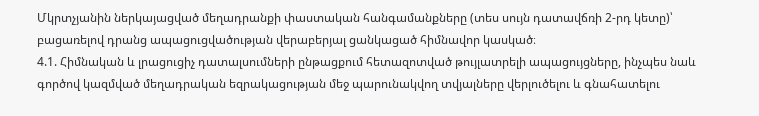Մկրտչյանին ներկայացված մեղադրանքի փաստական հանգամանքները (տես սույն դատավճռի 2-րդ կետը)՝ բացառելով դրանց ապացուցվածության վերաբերյալ ցանկացած հիմնավոր կասկած։
4.1. Հիմնական և լրացուցիչ դատալսումների ընթացքում հետազոտված թույլատրելի ապացույցները, ինչպես նաև գործով կազմված մեղադրական եզրակացության մեջ պարունակվող տվյալները վերլուծելու և գնահատելու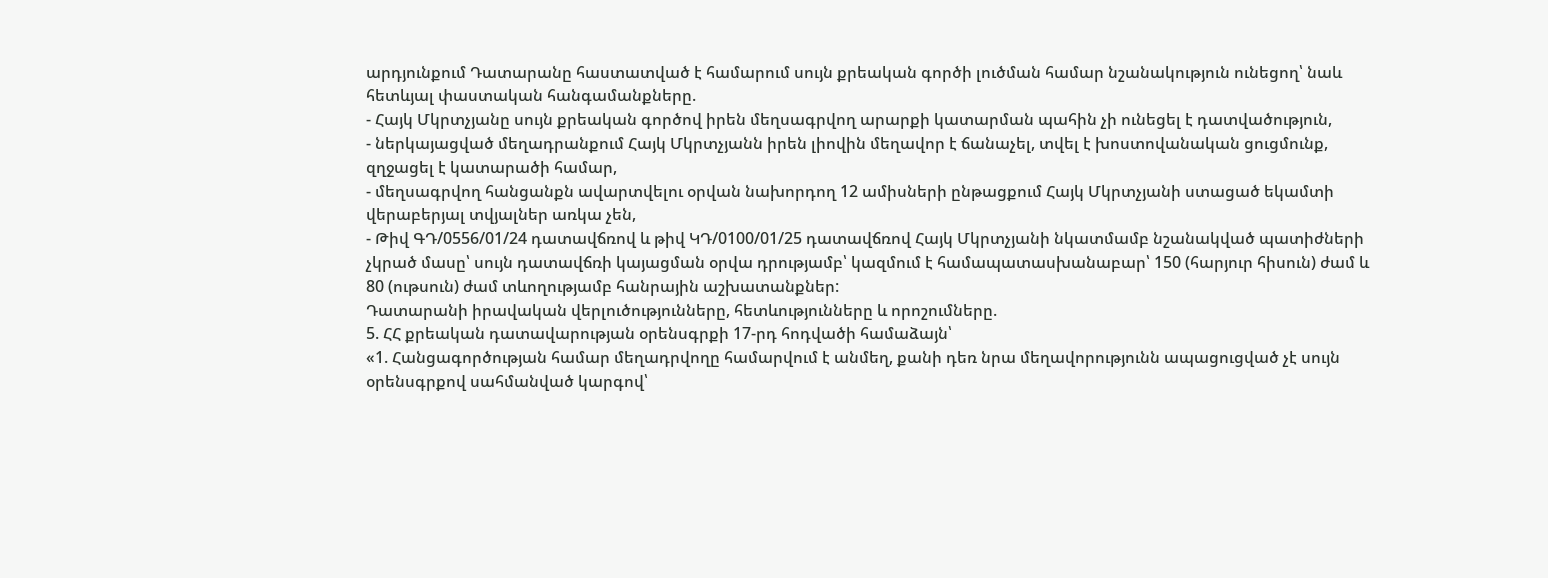արդյունքում Դատարանը հաստատված է համարում սույն քրեական գործի լուծման համար նշանակություն ունեցող՝ նաև հետևյալ փաստական հանգամանքները.
- Հայկ Մկրտչյանը սույն քրեական գործով իրեն մեղսագրվող արարքի կատարման պահին չի ունեցել է դատվածություն,
- ներկայացված մեղադրանքում Հայկ Մկրտչյանն իրեն լիովին մեղավոր է ճանաչել, տվել է խոստովանական ցուցմունք, զղջացել է կատարածի համար,
- մեղսագրվող հանցանքն ավարտվելու օրվան նախորդող 12 ամիսների ընթացքում Հայկ Մկրտչյանի ստացած եկամտի վերաբերյալ տվյալներ առկա չեն,
- Թիվ ԳԴ/0556/01/24 դատավճռով և թիվ ԿԴ/0100/01/25 դատավճռով Հայկ Մկրտչյանի նկատմամբ նշանակված պատիժների չկրած մասը՝ սույն դատավճռի կայացման օրվա դրությամբ՝ կազմում է համապատասխանաբար՝ 150 (հարյուր հիսուն) ժամ և 80 (ութսուն) ժամ տևողությամբ հանրային աշխատանքներ:
Դատարանի իրավական վերլուծությունները, հետևությունները և որոշումները.
5. ՀՀ քրեական դատավարության օրենսգրքի 17-րդ հոդվածի համաձայն՝
«1. Հանցագործության համար մեղադրվողը համարվում է անմեղ, քանի դեռ նրա մեղավորությունն ապացուցված չէ սույն օրենսգրքով սահմանված կարգով՝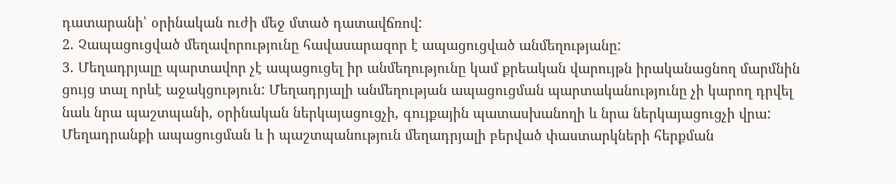դատարանի՝ օրինական ուժի մեջ մտած դատավճռով:
2. Չապացուցված մեղավորությունը հավասարազոր է ապացուցված անմեղությանը:
3. Մեղադրյալը պարտավոր չէ ապացուցել իր անմեղությունը կամ քրեական վարույթն իրականացնող մարմնին ցույց տալ որևէ աջակցություն: Մեղադրյալի անմեղության ապացուցման պարտականությունը չի կարող դրվել նաև նրա պաշտպանի, օրինական ներկայացուցչի, գույքային պատասխանողի և նրա ներկայացուցչի վրա: Մեղադրանքի ապացուցման և ի պաշտպանություն մեղադրյալի բերված փաստարկների հերքման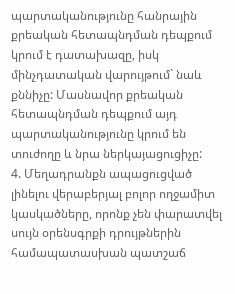պարտականությունը հանրային քրեական հետապնդման դեպքում կրում է դատախազը, իսկ մինչդատական վարույթում` նաև քննիչը: Մասնավոր քրեական հետապնդման դեպքում այդ պարտականությունը կրում են տուժողը և նրա ներկայացուցիչը:
4. Մեղադրանքն ապացուցված լինելու վերաբերյալ բոլոր ողջամիտ կասկածները, որոնք չեն փարատվել սույն օրենսգրքի դրույթներին համապատասխան պատշաճ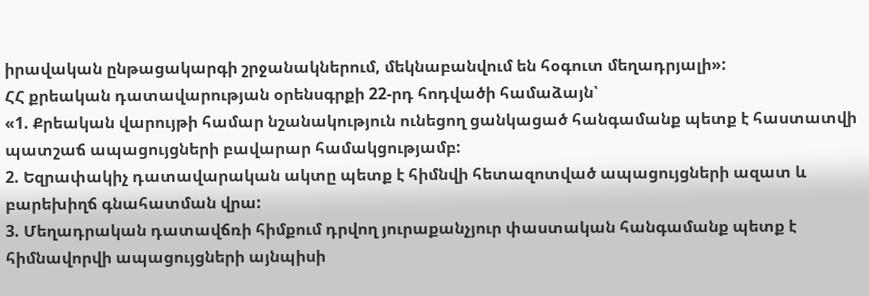իրավական ընթացակարգի շրջանակներում, մեկնաբանվում են հօգուտ մեղադրյալի»:
ՀՀ քրեական դատավարության օրենսգրքի 22-րդ հոդվածի համաձայն՝
«1. Քրեական վարույթի համար նշանակություն ունեցող ցանկացած հանգամանք պետք է հաստատվի պատշաճ ապացույցների բավարար համակցությամբ:
2. Եզրափակիչ դատավարական ակտը պետք է հիմնվի հետազոտված ապացույցների ազատ և բարեխիղճ գնահատման վրա:
3. Մեղադրական դատավճռի հիմքում դրվող յուրաքանչյուր փաստական հանգամանք պետք է հիմնավորվի ապացույցների այնպիսի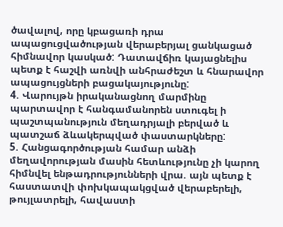ծավալով, որը կբացառի դրա ապացուցվածության վերաբերյալ ցանկացած հիմնավոր կասկած: Դատավճիռ կայացնելիս պետք է հաշվի առնվի անհրաժեշտ և հնարավոր ապացույցների բացակայությունը:
4. Վարույթն իրականացնող մարմինը պարտավոր է հանգամանորեն ստուգել ի պաշտպանություն մեղադրյալի բերված և պատշաճ ձևակերպված փաստարկները:
5. Հանցագործության համար անձի մեղավորության մասին հետևությունը չի կարող հիմնվել ենթադրությունների վրա. այն պետք է հաստատվի փոխկապակցված վերաբերելի, թույլատրելի, հավաստի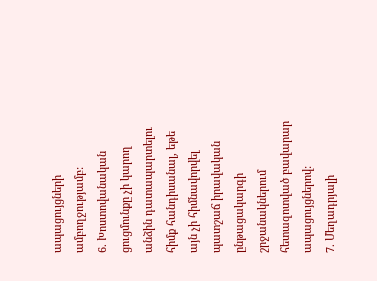ապացույցների ամբողջությամբ:
6. Խոստովանական ցուցմունքը չի կարող անձին դատապարտելու հիմք հանդիսանալ, եթե այն չի հիմնավորվել պատշաճ իրավական ընթացակարգի շրջանակներում հետազոտված բավարար ապացույցներով:
7. Մեղադրյալի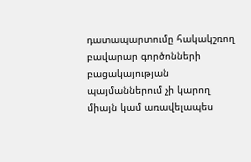դատապարտումը հակակշռող բավարար գործոնների բացակայության պայմաններում չի կարող միայն կամ առավելապես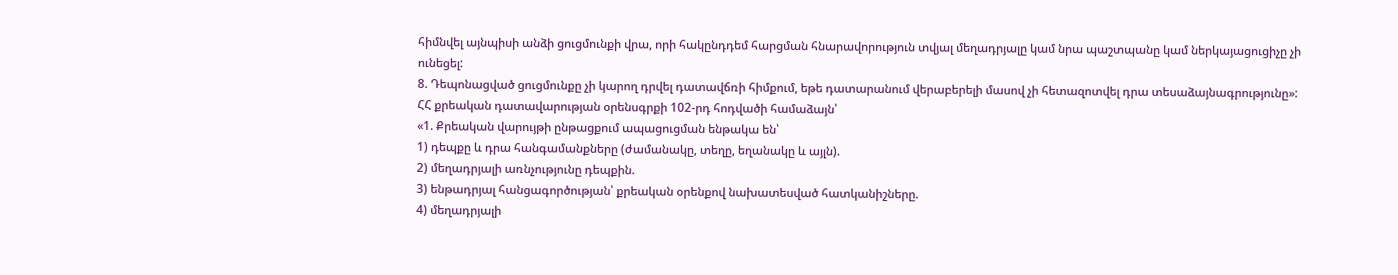հիմնվել այնպիսի անձի ցուցմունքի վրա, որի հակընդդեմ հարցման հնարավորություն տվյալ մեղադրյալը կամ նրա պաշտպանը կամ ներկայացուցիչը չի ունեցել:
8. Դեպոնացված ցուցմունքը չի կարող դրվել դատավճռի հիմքում, եթե դատարանում վերաբերելի մասով չի հետազոտվել դրա տեսաձայնագրությունը»:
ՀՀ քրեական դատավարության օրենսգրքի 102-րդ հոդվածի համաձայն՝
«1. Քրեական վարույթի ընթացքում ապացուցման ենթակա են՝
1) դեպքը և դրա հանգամանքները (ժամանակը, տեղը, եղանակը և այլն).
2) մեղադրյալի առնչությունը դեպքին.
3) ենթադրյալ հանցագործության՝ քրեական օրենքով նախատեսված հատկանիշները.
4) մեղադրյալի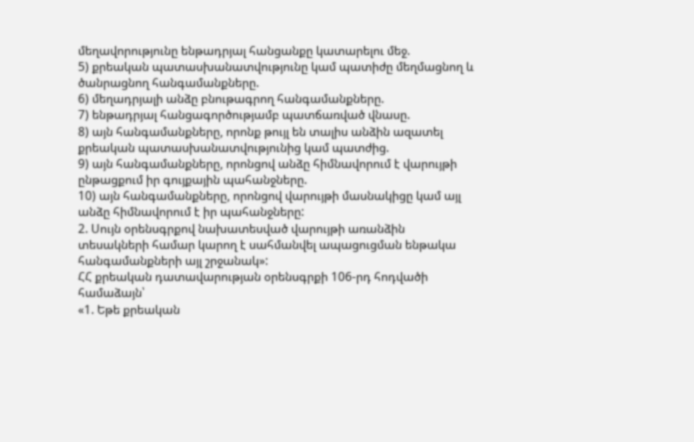մեղավորությունը ենթադրյալ հանցանքը կատարելու մեջ.
5) քրեական պատասխանատվությունը կամ պատիժը մեղմացնող և ծանրացնող հանգամանքները.
6) մեղադրյալի անձը բնութագրող հանգամանքները.
7) ենթադրյալ հանցագործությամբ պատճառված վնասը.
8) այն հանգամանքները, որոնք թույլ են տալիս անձին ազատել քրեական պատասխանատվությունից կամ պատժից.
9) այն հանգամանքները, որոնցով անձը հիմնավորում է վարույթի ընթացքում իր գույքային պահանջները.
10) այն հանգամանքները, որոնցով վարույթի մասնակիցը կամ այլ անձը հիմնավորում է իր պահանջները:
2. Սույն օրենսգրքով նախատեսված վարույթի առանձին տեսակների համար կարող է սահմանվել ապացուցման ենթակա հանգամանքների այլ շրջանակ»:
ՀՀ քրեական դատավարության օրենսգրքի 106-րդ հոդվածի համաձայն՝
«1. Եթե քրեական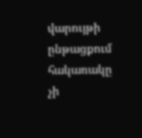վարույթի ընթացքում հակառակը չի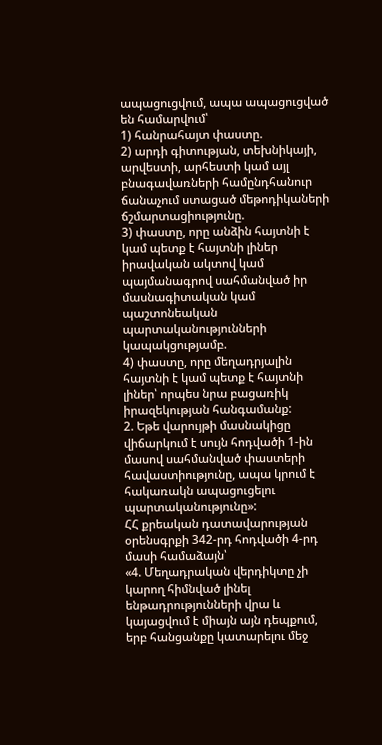ապացուցվում, ապա ապացուցված են համարվում՝
1) հանրահայտ փաստը.
2) արդի գիտության, տեխնիկայի, արվեստի, արհեստի կամ այլ բնագավառների համընդհանուր ճանաչում ստացած մեթոդիկաների ճշմարտացիությունը.
3) փաստը, որը անձին հայտնի է կամ պետք է հայտնի լիներ իրավական ակտով կամ պայմանագրով սահմանված իր մասնագիտական կամ պաշտոնեական պարտականությունների կապակցությամբ.
4) փաստը, որը մեղադրյալին հայտնի է կամ պետք է հայտնի լիներ՝ որպես նրա բացառիկ իրազեկության հանգամանք:
2. Եթե վարույթի մասնակիցը վիճարկում է սույն հոդվածի 1-ին մասով սահմանված փաստերի հավաստիությունը, ապա կրում է հակառակն ապացուցելու պարտականությունը»:
ՀՀ քրեական դատավարության օրենսգրքի 342-րդ հոդվածի 4-րդ մասի համաձայն՝
«4. Մեղադրական վերդիկտը չի կարող հիմնված լինել ենթադրությունների վրա և կայացվում է միայն այն դեպքում, երբ հանցանքը կատարելու մեջ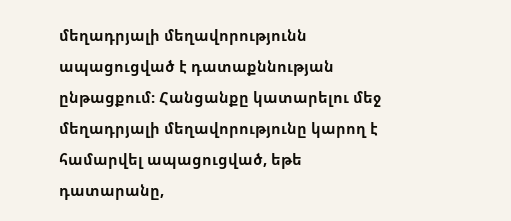մեղադրյալի մեղավորությունն ապացուցված է դատաքննության ընթացքում: Հանցանքը կատարելու մեջ մեղադրյալի մեղավորությունը կարող է համարվել ապացուցված, եթե դատարանը,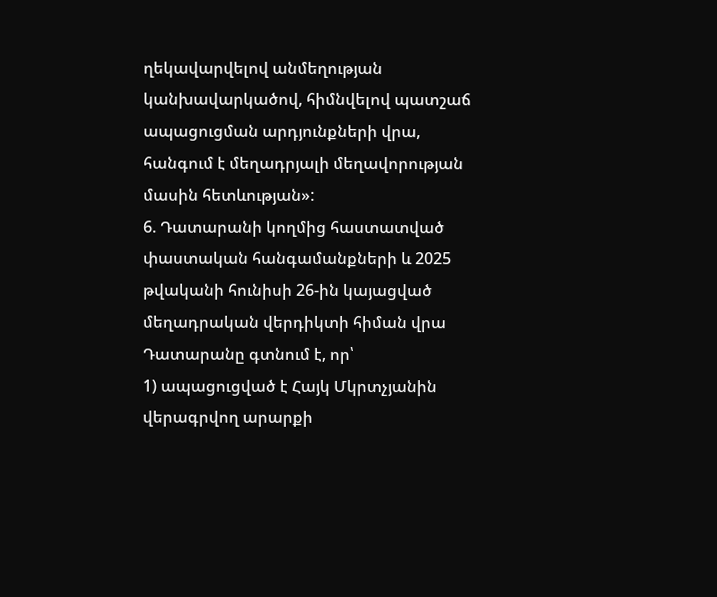ղեկավարվելով անմեղության կանխավարկածով, հիմնվելով պատշաճ ապացուցման արդյունքների վրա, հանգում է մեղադրյալի մեղավորության մասին հետևության»:
6. Դատարանի կողմից հաստատված փաստական հանգամանքների և 2025 թվականի հունիսի 26-ին կայացված մեղադրական վերդիկտի հիման վրա Դատարանը գտնում է, որ՝
1) ապացուցված է Հայկ Մկրտչյանին վերագրվող արարքի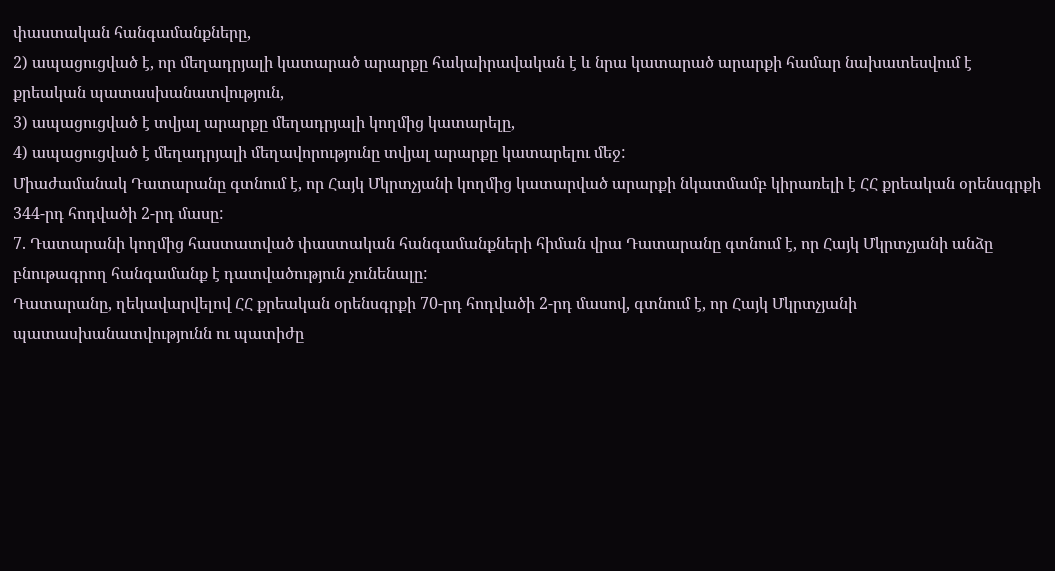փաստական հանգամանքները,
2) ապացուցված է, որ մեղադրյալի կատարած արարքը հակաիրավական է և նրա կատարած արարքի համար նախատեսվում է քրեական պատասխանատվություն,
3) ապացուցված է տվյալ արարքը մեղադրյալի կողմից կատարելը,
4) ապացուցված է մեղադրյալի մեղավորությունը տվյալ արարքը կատարելու մեջ:
Միաժամանակ Դատարանը գտնում է, որ Հայկ Մկրտչյանի կողմից կատարված արարքի նկատմամբ կիրառելի է ՀՀ քրեական օրենսգրքի 344-րդ հոդվածի 2-րդ մասը:
7. Դատարանի կողմից հաստատված փաստական հանգամանքների հիման վրա Դատարանը գտնում է, որ Հայկ Մկրտչյանի անձը բնութագրող հանգամանք է դատվածություն չունենալը:
Դատարանը, ղեկավարվելով ՀՀ քրեական օրենսգրքի 70-րդ հոդվածի 2-րդ մասով, գտնում է, որ Հայկ Մկրտչյանի պատասխանատվությունն ու պատիժը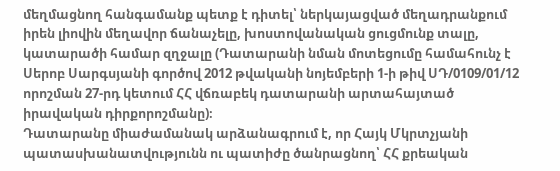մեղմացնող հանգամանք պետք է դիտել՝ ներկայացված մեղադրանքում իրեն լիովին մեղավոր ճանաչելը, խոստովանական ցուցմունք տալը, կատարածի համար զղջալը (Դատարանի նման մոտեցումը համահունչ է Սերոբ Սարգսյանի գործով 2012 թվականի նոյեմբերի 1-ի թիվ ՍԴ/0109/01/12 որոշման 27-րդ կետում ՀՀ վճռաբեկ դատարանի արտահայտած իրավական դիրքորոշմանը)։
Դատարանը միաժամանակ արձանագրում է, որ Հայկ Մկրտչյանի պատասխանատվությունն ու պատիժը ծանրացնող՝ ՀՀ քրեական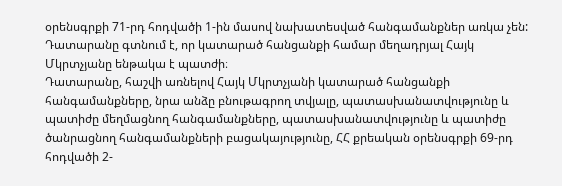օրենսգրքի 71-րդ հոդվածի 1-ին մասով նախատեսված հանգամանքներ առկա չեն:
Դատարանը գտնում է, որ կատարած հանցանքի համար մեղադրյալ Հայկ Մկրտչյանը ենթակա է պատժի։
Դատարանը, հաշվի առնելով Հայկ Մկրտչյանի կատարած հանցանքի հանգամանքները, նրա անձը բնութագրող տվյալը, պատասխանատվությունը և պատիժը մեղմացնող հանգամանքները, պատասխանատվությունը և պատիժը ծանրացնող հանգամանքների բացակայությունը, ՀՀ քրեական օրենսգրքի 69-րդ հոդվածի 2-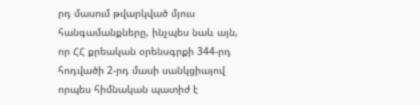րդ մասում թվարկված մյուս հանգամանքները, ինչպես նաև այն, որ ՀՀ քրեական օրենսգրքի 344-րդ հոդվածի 2-րդ մասի սանկցիայով որպես հիմնական պատիժ է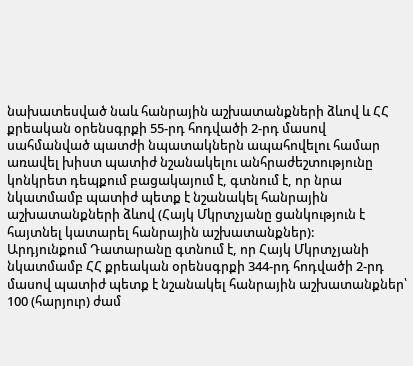նախատեսված նաև հանրային աշխատանքների ձևով և ՀՀ քրեական օրենսգրքի 55-րդ հոդվածի 2-րդ մասով սահմանված պատժի նպատակներն ապահովելու համար առավել խիստ պատիժ նշանակելու անհրաժեշտությունը կոնկրետ դեպքում բացակայում է, գտնում է, որ նրա նկատմամբ պատիժ պետք է նշանակել հանրային աշխատանքների ձևով (Հայկ Մկրտչյանը ցանկություն է հայտնել կատարել հանրային աշխատանքներ):
Արդյունքում Դատարանը գտնում է, որ Հայկ Մկրտչյանի նկատմամբ ՀՀ քրեական օրենսգրքի 344-րդ հոդվածի 2-րդ մասով պատիժ պետք է նշանակել հանրային աշխատանքներ՝ 100 (հարյուր) ժամ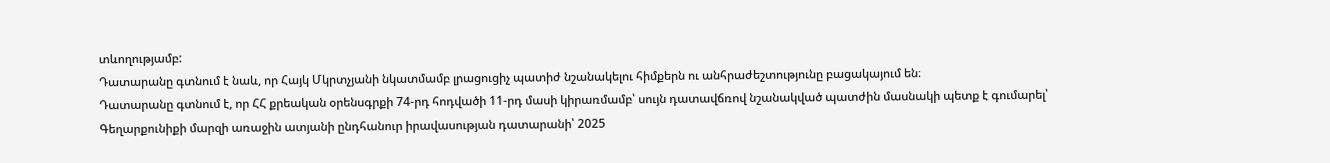տևողությամբ:
Դատարանը գտնում է նաև, որ Հայկ Մկրտչյանի նկատմամբ լրացուցիչ պատիժ նշանակելու հիմքերն ու անհրաժեշտությունը բացակայում են։
Դատարանը գտնում է, որ ՀՀ քրեական օրենսգրքի 74-րդ հոդվածի 11-րդ մասի կիրառմամբ՝ սույն դատավճռով նշանակված պատժին մասնակի պետք է գումարել՝ Գեղարքունիքի մարզի առաջին ատյանի ընդհանուր իրավասության դատարանի՝ 2025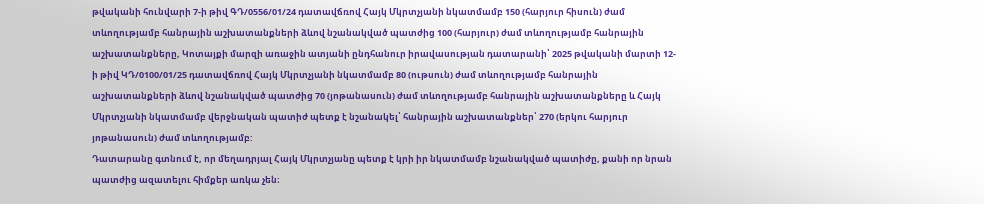թվականի հունվարի 7-ի թիվ ԳԴ/0556/01/24 դատավճռով Հայկ Մկրտչյանի նկատմամբ 150 (հարյուր հիսուն) ժամ տևողությամբ հանրային աշխատանքների ձևով նշանակված պատժից 100 (հարյուր) ժամ տևողությամբ հանրային աշխատանքները, Կոտայքի մարզի առաջին ատյանի ընդհանուր իրավասության դատարանի՝ 2025 թվականի մարտի 12-ի թիվ ԿԴ/0100/01/25 դատավճռով Հայկ Մկրտչյանի նկատմամբ 80 (ութսուն) ժամ տևողությամբ հանրային աշխատանքների ձևով նշանակված պատժից 70 (յոթանասուն) ժամ տևողությամբ հանրային աշխատանքները և Հայկ Մկրտչյանի նկատմամբ վերջնական պատիժ պետք է նշանակել՝ հանրային աշխատանքներ՝ 270 (երկու հարյուր յոթանասուն) ժամ տևողությամբ:
Դատարանը գտնում է, որ մեղադրյալ Հայկ Մկրտչյանը պետք է կրի իր նկատմամբ նշանակված պատիժը, քանի որ նրան պատժից ազատելու հիմքեր առկա չեն։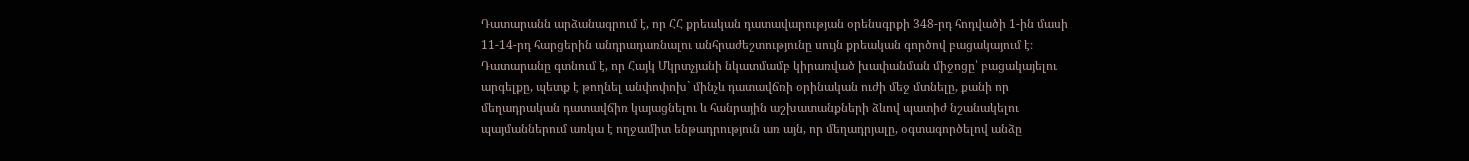Դատարանն արձանագրում է, որ ՀՀ քրեական դատավարության օրենսգրքի 348-րդ հոդվածի 1-ին մասի 11-14-րդ հարցերին անդրադառնալու անհրաժեշտությունը սույն քրեական գործով բացակայում է։
Դատարանը գտնում է, որ Հայկ Մկրտչյանի նկատմամբ կիրառված խափանման միջոցը՝ բացակայելու արգելքը, պետք է թողնել անփոփոխ` մինչև դատավճռի օրինական ուժի մեջ մտնելը, քանի որ մեղադրական դատավճիռ կայացնելու և հանրային աշխատանքների ձևով պատիժ նշանակելու պայմաններում առկա է ողջամիտ ենթադրություն առ այն, որ մեղադրյալը, օգտագործելով անձը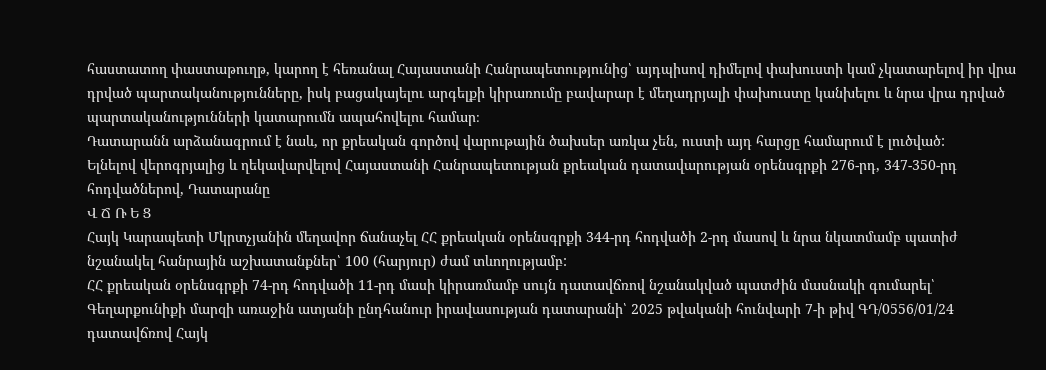հաստատող փաստաթուղթ, կարող է հեռանալ Հայաստանի Հանրապետությունից՝ այդպիսով դիմելով փախուստի կամ չկատարելով իր վրա դրված պարտականությունները, իսկ բացակայելու արգելքի կիրառումը բավարար է մեղադրյալի փախուստը կանխելու և նրա վրա դրված պարտականությունների կատարումն ապահովելու համար։
Դատարանն արձանագրում է նաև, որ քրեական գործով վարութային ծախսեր առկա չեն, ուստի այդ հարցը համարում է լուծված:
Ելնելով վերոգրյալից և ղեկավարվելով Հայաստանի Հանրապետության քրեական դատավարության օրենսգրքի 276-րդ, 347-350-րդ հոդվածներով, Դատարանը
Վ Ճ Ռ Ե Ց
Հայկ Կարապետի Մկրտչյանին մեղավոր ճանաչել ՀՀ քրեական օրենսգրքի 344-րդ հոդվածի 2-րդ մասով և նրա նկատմամբ պատիժ նշանակել հանրային աշխատանքներ՝ 100 (հարյուր) ժամ տևողությամբ:
ՀՀ քրեական օրենսգրքի 74-րդ հոդվածի 11-րդ մասի կիրառմամբ սույն դատավճռով նշանակված պատժին մասնակի գումարել՝ Գեղարքունիքի մարզի առաջին ատյանի ընդհանուր իրավասության դատարանի՝ 2025 թվականի հունվարի 7-ի թիվ ԳԴ/0556/01/24 դատավճռով Հայկ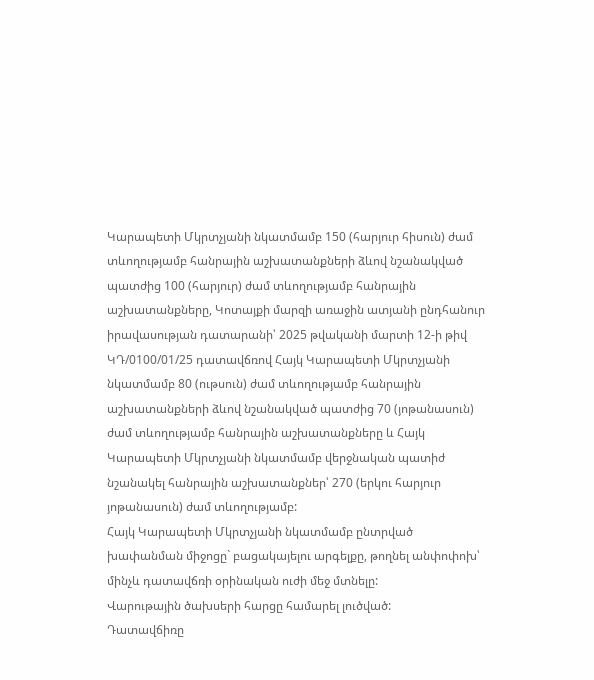Կարապետի Մկրտչյանի նկատմամբ 150 (հարյուր հիսուն) ժամ տևողությամբ հանրային աշխատանքների ձևով նշանակված պատժից 100 (հարյուր) ժամ տևողությամբ հանրային աշխատանքները, Կոտայքի մարզի առաջին ատյանի ընդհանուր իրավասության դատարանի՝ 2025 թվականի մարտի 12-ի թիվ ԿԴ/0100/01/25 դատավճռով Հայկ Կարապետի Մկրտչյանի նկատմամբ 80 (ութսուն) ժամ տևողությամբ հանրային աշխատանքների ձևով նշանակված պատժից 70 (յոթանասուն) ժամ տևողությամբ հանրային աշխատանքները և Հայկ Կարապետի Մկրտչյանի նկատմամբ վերջնական պատիժ նշանակել հանրային աշխատանքներ՝ 270 (երկու հարյուր յոթանասուն) ժամ տևողությամբ:
Հայկ Կարապետի Մկրտչյանի նկատմամբ ընտրված խափանման միջոցը` բացակայելու արգելքը, թողնել անփոփոխ՝ մինչև դատավճռի օրինական ուժի մեջ մտնելը:
Վարութային ծախսերի հարցը համարել լուծված:
Դատավճիռը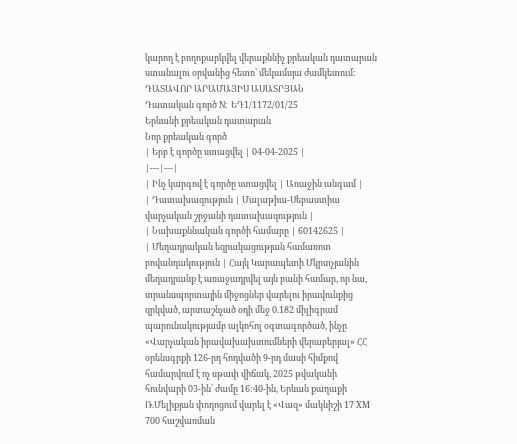կարող է բողոքարկվել վերաքննիչ քրեական դատարան ստանալու օրվանից հետո՝ մեկամսյա ժամկետում:
ԴԱՏԱՎՈՐ ԱՐԱՄԱՅԻՍ ԱՍԱՏՐՅԱՆ
Դատական գործ N: ԵԴ1/1172/01/25
Երևանի քրեական դատարան
Նոր քրեական գործ
| Երբ է գործը ստացվել | 04-04-2025 |
|---|---|
| Ինչ կարգով է գործը ստացվել | Առաջին անգամ |
| Դատախազություն | Մալաթիա-Սեբաստիա վարչական շրջանի դատախազություն |
| Նախաքննական գործի համարը | 60142625 |
| Մեղադրական եզրակացության համառոտ բովանդակություն | Հայկ Կարապետի Մկրտչյանին մեղադրանք է առաջադրվել այն բանի համար, որ նա, տրանսպորտային միջոցներ վարելու իրավունքից զրկված, արտաշնչած օդի մեջ 0.182 միլիգրամ պարունակությամբ ալկոհոլ օգտագործած, ինչը «Վարչական իրավախախտումների վերաբերյալ» ՀՀ օրենսգրքի 126-րդ հոդվածի 9-րդ մասի հիմքով համարվում է ոչ սթափ վիճակ, 2025 թվականի հունվարի 03-ին՝ ժամը 16:40-ին, Երևան քաղաքի Ռ.Մելիքյան փողոցում վարել է «Վազ» մակնիշի 17 XM 700 հաշվառման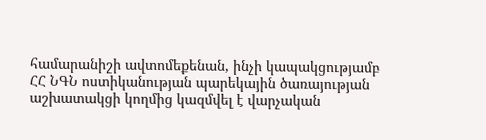համարանիշի ավտոմեքենան, ինչի կապակցությամբ ՀՀ ՆԳՆ ոստիկանության պարեկային ծառայության աշխատակցի կողմից կազմվել է վարչական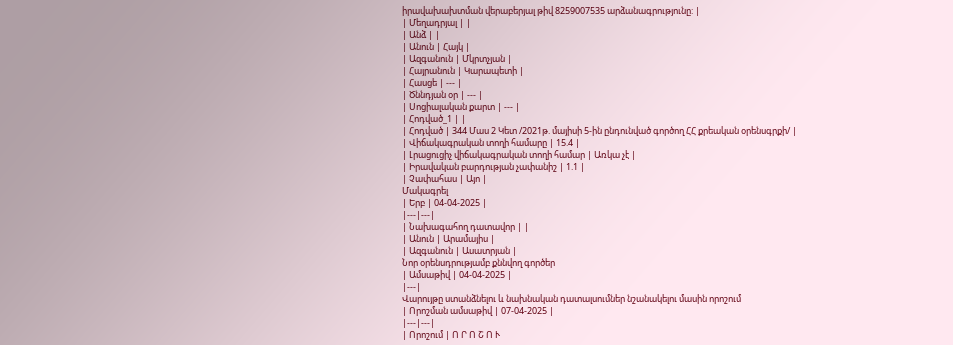իրավախախտման վերաբերյալ թիվ 8259007535 արձանագրությունը: |
| Մեղադրյալ | |
| Անձ | |
| Անուն | Հայկ |
| Ազգանուն | Մկրտչյան |
| Հայրանուն | Կարապետի |
| Հասցե | --- |
| Ծննդյան օր | --- |
| Սոցիալական քարտ | --- |
| Հոդված_1 | |
| Հոդված | 344 Մաս 2 Կետ /2021թ. մայիսի 5-ին ընդունված գործող ՀՀ քրեական օրենսգրքի/ |
| Վիճակագրական տողի համարը | 15.4 |
| Լրացուցիչ վիճակագրական տողի համար | Առկա չէ |
| Իրավական բարդության չափանիշ | 1.1 |
| Չափահաս | Այո |
Մակագրել
| Երբ | 04-04-2025 |
|---|---|
| Նախագահող դատավոր | |
| Անուն | Արամայիս |
| Ազգանուն | Ասատրյան |
Նոր օրենսդրությամբ քննվող գործեր
| Ամսաթիվ | 04-04-2025 |
|---|
Վարույթը ստանձնելու և նախնական դատալսումներ նշանակելու մասին որոշում
| Որոշման ամսաթիվ | 07-04-2025 |
|---|---|
| Որոշում | Ո Ր Ո Շ Ո Ւ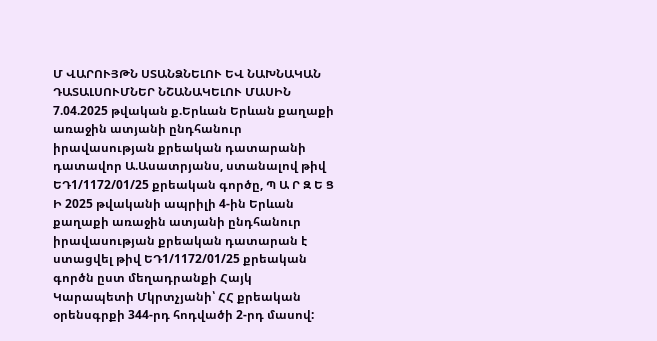Մ ՎԱՐՈՒՅԹՆ ՍՏԱՆՁՆԵԼՈՒ ԵՎ ՆԱԽՆԱԿԱՆ ԴԱՏԱԼՍՈՒՄՆԵՐ ՆՇԱՆԱԿԵԼՈՒ ՄԱՍԻՆ 7.04.2025 թվական ք.Երևան Երևան քաղաքի առաջին ատյանի ընդհանուր իրավասության քրեական դատարանի դատավոր Ա.Ասատրյանս, ստանալով թիվ ԵԴ1/1172/01/25 քրեական գործը, Պ Ա Ր Զ Ե Ց Ի 2025 թվականի ապրիլի 4-ին Երևան քաղաքի առաջին ատյանի ընդհանուր իրավասության քրեական դատարան է ստացվել թիվ ԵԴ1/1172/01/25 քրեական գործն ըստ մեղադրանքի Հայկ Կարապետի Մկրտչյանի՝ ՀՀ քրեական օրենսգրքի 344-րդ հոդվածի 2-րդ մասով: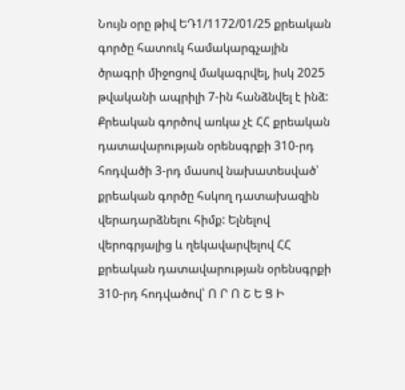Նույն օրը թիվ ԵԴ1/1172/01/25 քրեական գործը հատուկ համակարգչային ծրագրի միջոցով մակագրվել, իսկ 2025 թվականի ապրիլի 7-ին հանձնվել է ինձ: Քրեական գործով առկա չէ ՀՀ քրեական դատավարության օրենսգրքի 310-րդ հոդվածի 3-րդ մասով նախատեսված՝ քրեական գործը հսկող դատախազին վերադարձնելու հիմք: Ելնելով վերոգրյալից և ղեկավարվելով ՀՀ քրեական դատավարության օրենսգրքի 310-րդ հոդվածով՝ Ո Ր Ո Շ Ե Ց Ի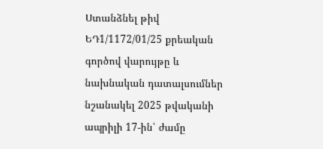Ստանձնել թիվ ԵԴ1/1172/01/25 քրեական գործով վարույթը և նախնական դատալսումներ նշանակել 2025 թվականի ապրիլի 17-ին՝ ժամը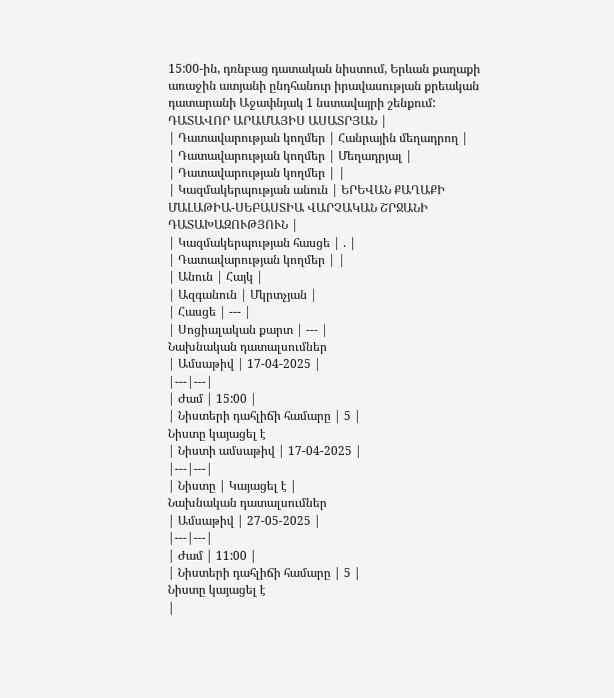15:00-ին, դռնբաց դատական նիստում, Երևան քաղաքի առաջին ատյանի ընդհանուր իրավասության քրեական դատարանի Աջափնյակ 1 նստավայրի շենքում: ԴԱՏԱՎՈՐ ԱՐԱՄԱՅԻՍ ԱՍԱՏՐՅԱՆ |
| Դատավարության կողմեր | Հանրային մեղադրող |
| Դատավարության կողմեր | Մեղադրյալ |
| Դատավարության կողմեր | |
| Կազմակերպության անուն | ԵՐԵՎԱՆ ՔԱՂԱՔԻ ՄԱԼԱԹԻԱ-ՍԵԲԱՍՏԻԱ ՎԱՐՉԱԿԱՆ ՇՐՋԱՆԻ ԴԱՏԱԽԱԶՈՒԹՅՈՒՆ |
| Կազմակերպության հասցե | . |
| Դատավարության կողմեր | |
| Անուն | Հայկ |
| Ազգանուն | Մկրտչյան |
| Հասցե | --- |
| Սոցիալական քարտ | --- |
Նախնական դատալսումներ
| Ամսաթիվ | 17-04-2025 |
|---|---|
| Ժամ | 15:00 |
| Նիստերի դահլիճի համարը | 5 |
Նիստը կայացել է
| Նիստի ամսաթիվ | 17-04-2025 |
|---|---|
| Նիստը | Կայացել է |
Նախնական դատալսումներ
| Ամսաթիվ | 27-05-2025 |
|---|---|
| Ժամ | 11:00 |
| Նիստերի դահլիճի համարը | 5 |
Նիստը կայացել է
|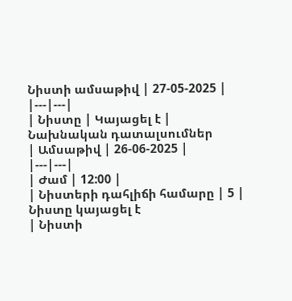Նիստի ամսաթիվ | 27-05-2025 |
|---|---|
| Նիստը | Կայացել է |
Նախնական դատալսումներ
| Ամսաթիվ | 26-06-2025 |
|---|---|
| Ժամ | 12:00 |
| Նիստերի դահլիճի համարը | 5 |
Նիստը կայացել է
| Նիստի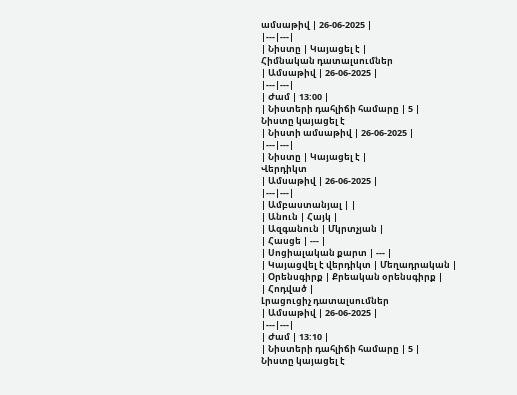ամսաթիվ | 26-06-2025 |
|---|---|
| Նիստը | Կայացել է |
Հիմնական դատալսումներ
| Ամսաթիվ | 26-06-2025 |
|---|---|
| Ժամ | 13:00 |
| Նիստերի դահլիճի համարը | 5 |
Նիստը կայացել է
| Նիստի ամսաթիվ | 26-06-2025 |
|---|---|
| Նիստը | Կայացել է |
Վերդիկտ
| Ամսաթիվ | 26-06-2025 |
|---|---|
| Ամբաստանյալ | |
| Անուն | Հայկ |
| Ազգանուն | Մկրտչյան |
| Հասցե | --- |
| Սոցիալական քարտ | --- |
| Կայացվել է վերդիկտ | Մեղադրական |
| Օրենսգիրք | Քրեական օրենսգիրք |
| Հոդված |
Լրացուցիչ դատալսումներ
| Ամսաթիվ | 26-06-2025 |
|---|---|
| Ժամ | 13:10 |
| Նիստերի դահլիճի համարը | 5 |
Նիստը կայացել է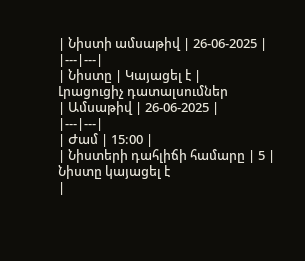| Նիստի ամսաթիվ | 26-06-2025 |
|---|---|
| Նիստը | Կայացել է |
Լրացուցիչ դատալսումներ
| Ամսաթիվ | 26-06-2025 |
|---|---|
| Ժամ | 15:00 |
| Նիստերի դահլիճի համարը | 5 |
Նիստը կայացել է
|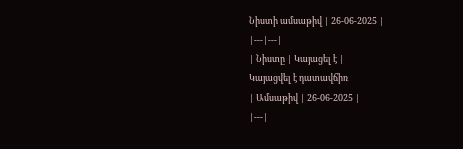Նիստի ամսաթիվ | 26-06-2025 |
|---|---|
| Նիստը | Կայացել է |
Կայացվել է դատավճիռ
| Ամսաթիվ | 26-06-2025 |
|---|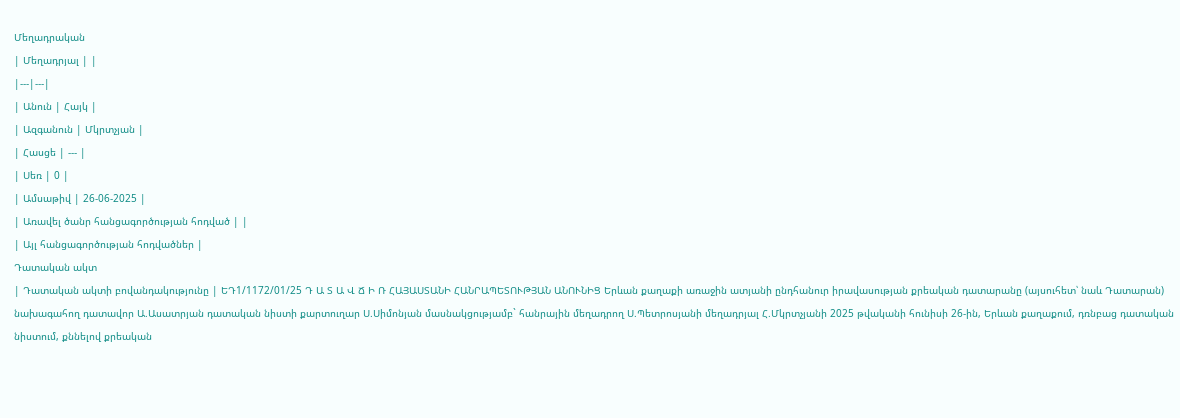Մեղադրական
| Մեղադրյալ | |
|---|---|
| Անուն | Հայկ |
| Ազգանուն | Մկրտչյան |
| Հասցե | --- |
| Սեռ | 0 |
| Ամսաթիվ | 26-06-2025 |
| Առավել ծանր հանցագործության հոդված | |
| Այլ հանցագործության հոդվածներ |
Դատական ակտ
| Դատական ակտի բովանդակությունը | ԵԴ1/1172/01/25 Դ Ա Տ Ա Վ Ճ Ի Ռ ՀԱՅԱՍՏԱՆԻ ՀԱՆՐԱՊԵՏՈՒԹՅԱՆ ԱՆՈՒՆԻՑ Երևան քաղաքի առաջին ատյանի ընդհանուր իրավասության քրեական դատարանը (այսուհետ՝ նաև Դատարան) նախագահող դատավոր Ա.Ասատրյան դատական նիստի քարտուղար Ս.Սիմոնյան մասնակցությամբ` հանրային մեղադրող Ս.Պետրոսյանի մեղադրյալ Հ.Մկրտչյանի 2025 թվականի հունիսի 26-ին, Երևան քաղաքում, դռնբաց դատական նիստում, քննելով քրեական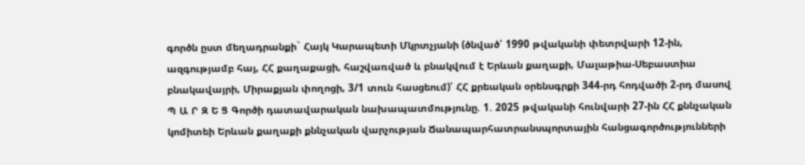գործն ըստ մեղադրանքի` Հայկ Կարապետի Մկրտչյանի (ծնված՝ 1990 թվականի փետրվարի 12-ին, ազգությամբ հայ, ՀՀ քաղաքացի, հաշվառված և բնակվում է Երևան քաղաքի, Մալաթիա-Սեբաստիա բնակավայրի, Միրաքյան փողոցի, 3/1 տուն հասցեում)՝ ՀՀ քրեական օրենսգրքի 344-րդ հոդվածի 2-րդ մասով Պ Ա Ր Զ Ե Ց Գործի դատավարական նախապատմությունը. 1. 2025 թվականի հունվարի 27-ին ՀՀ քննչական կոմիտեի Երևան քաղաքի քննչական վարչության Ճանապարհատրանսպորտային հանցագործությունների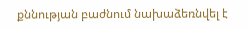քննության բաժնում նախաձեռնվել է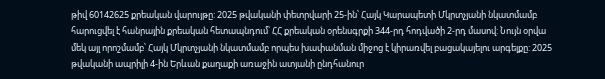թիվ 60142625 քրեական վարույթը: 2025 թվականի փետրվարի 25-ին՝ Հայկ Կարապետի Մկրտչյանի նկատմամբ հարուցվել է հանրային քրեական հետապնդում՝ ՀՀ քրեական օրենսգրքի 344-րդ հոդվածի 2-րդ մասով: Նույն օրվա մեկ այլ որոշմամբ՝ Հայկ Մկրտչյանի նկատմամբ որպես խափանման միջոց է կիրառվել բացակայելու արգելքը: 2025 թվականի ապրիլի 4-ին Երևան քաղաքի առաջին ատյանի ընդհանուր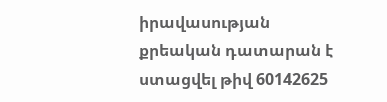իրավասության քրեական դատարան է ստացվել թիվ 60142625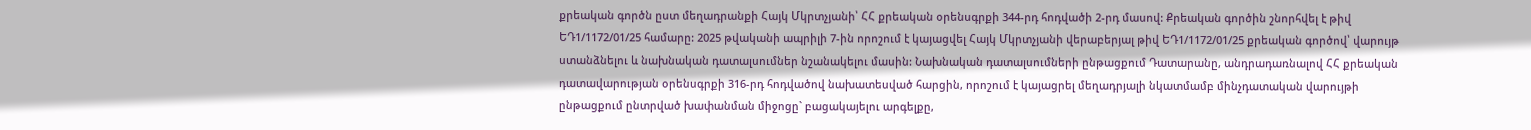քրեական գործն ըստ մեղադրանքի Հայկ Մկրտչյանի՝ ՀՀ քրեական օրենսգրքի 344-րդ հոդվածի 2-րդ մասով: Քրեական գործին շնորհվել է թիվ ԵԴ1/1172/01/25 համարը: 2025 թվականի ապրիլի 7-ին որոշում է կայացվել Հայկ Մկրտչյանի վերաբերյալ թիվ ԵԴ1/1172/01/25 քրեական գործով՝ վարույթ ստանձնելու և նախնական դատալսումներ նշանակելու մասին: Նախնական դատալսումների ընթացքում Դատարանը, անդրադառնալով ՀՀ քրեական դատավարության օրենսգրքի 316-րդ հոդվածով նախատեսված հարցին, որոշում է կայացրել մեղադրյալի նկատմամբ մինչդատական վարույթի ընթացքում ընտրված խափանման միջոցը` բացակայելու արգելքը,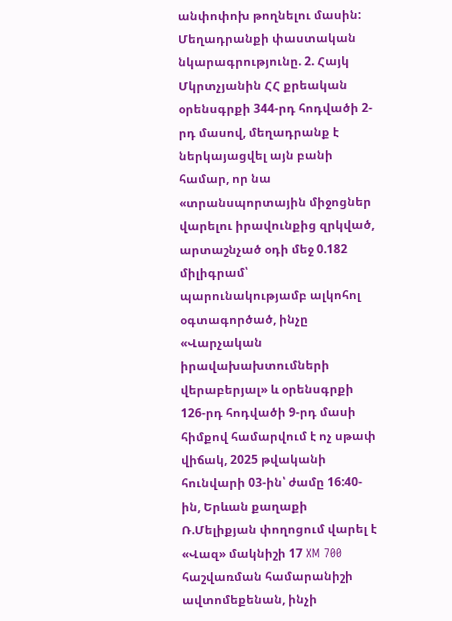անփոփոխ թողնելու մասին: Մեղադրանքի փաստական նկարագրությունը. 2. Հայկ Մկրտչյանին ՀՀ քրեական օրենսգրքի 344-րդ հոդվածի 2-րդ մասով, մեղադրանք է ներկայացվել այն բանի համար, որ նա «տրանսպորտային միջոցներ վարելու իրավունքից զրկված, արտաշնչած օդի մեջ 0.182 միլիգրամ՝ պարունակությամբ ալկոհոլ օգտագործած, ինչը «Վարչական իրավախախտումների վերաբերյալ» և օրենսգրքի 126-րդ հոդվածի 9-րդ մասի հիմքով համարվում է ոչ սթափ վիճակ, 2025 թվականի հունվարի 03-ին՝ ժամը 16:40-ին, Երևան քաղաքի Ռ.Մելիքյան փողոցում վարել է «Վազ» մակնիշի 17 XM 700 հաշվառման համարանիշի ավտոմեքենան, ինչի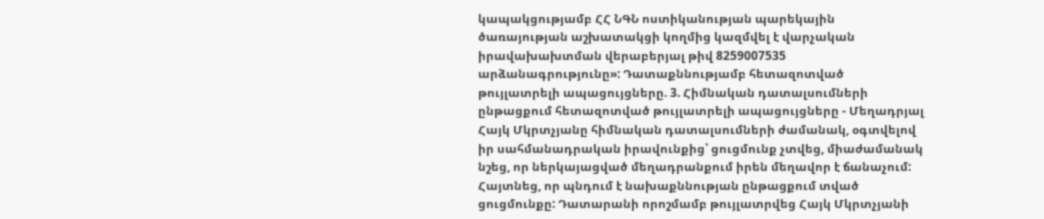կապակցությամբ ՀՀ ՆԳՆ ոստիկանության պարեկային ծառայության աշխատակցի կողմից կազմվել է վարչական իրավախախտման վերաբերյալ թիվ 8259007535 արձանագրությունը»: Դատաքննությամբ հետազոտված թույլատրելի ապացույցները. 3. Հիմնական դատալսումների ընթացքում հետազոտված թույլատրելի ապացույցները - Մեղադրյալ Հայկ Մկրտչյանը հիմնական դատալսումների ժամանակ, օգտվելով իր սահմանադրական իրավունքից՝ ցուցմունք չտվեց, միաժամանակ նշեց, որ ներկայացված մեղադրանքում իրեն մեղավոր է ճանաչում: Հայտնեց, որ պնդում է նախաքննության ընթացքում տված ցուցմունքը: Դատարանի որոշմամբ թույլատրվեց Հայկ Մկրտչյանի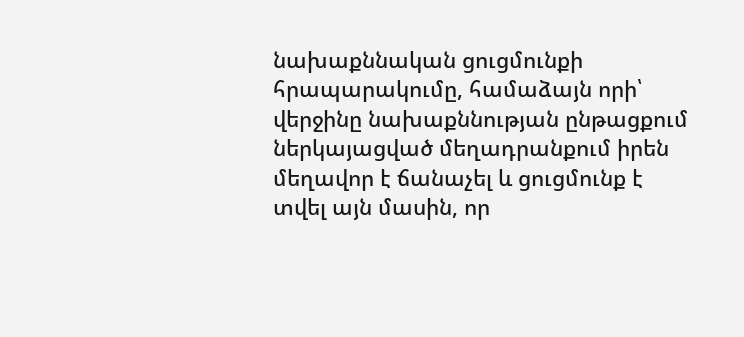նախաքննական ցուցմունքի հրապարակումը, համաձայն որի՝ վերջինը նախաքննության ընթացքում ներկայացված մեղադրանքում իրեն մեղավոր է ճանաչել և ցուցմունք է տվել այն մասին, որ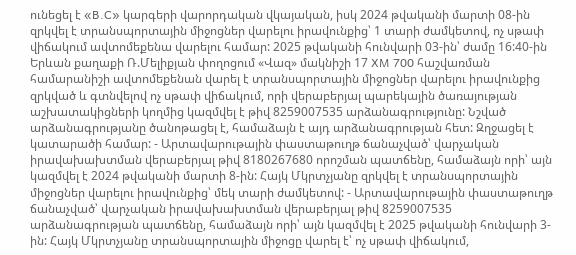ունեցել է «B.C» կարգերի վարորդական վկայական, իսկ 2024 թվականի մարտի 08-ին զրկվել է տրանսպորտային միջոցներ վարելու իրավունքից՝ 1 տարի ժամկետով, ոչ սթափ վիճակում ավտոմեքենա վարելու համար: 2025 թվականի հունվարի 03-ին՝ ժամը 16:40-ին Երևան քաղաքի Ռ.Մելիքյան փողոցում «Վազ» մակնիշի 17 XM 700 հաշվառման համարանիշի ավտոմեքենան վարել է տրանսպորտային միջոցներ վարելու իրավունքից զրկված և գտնվելով ոչ սթափ վիճակում, որի վերաբերյալ պարեկային ծառայության աշխատակիցների կողմից կազմվել է թիվ 8259007535 արձանագրությունը: Նշված արձանագրությանը ծանոթացել է, համաձայն է այդ արձանագրության հետ: Զղջացել է կատարածի համար: - Արտավարութային փաստաթուղթ ճանաչված՝ վարչական իրավախախտման վերաբերյալ թիվ 8180267680 որոշման պատճենը, համաձայն որի՝ այն կազմվել է 2024 թվականի մարտի 8-ին: Հայկ Մկրտչյանը զրկվել է տրանսպորտային միջոցներ վարելու իրավունքից՝ մեկ տարի ժամկետով: - Արտավարութային փաստաթուղթ ճանաչված՝ վարչական իրավախախտման վերաբերյալ թիվ 8259007535 արձանագրության պատճենը, համաձայն որի՝ այն կազմվել է 2025 թվականի հունվարի 3-ին: Հայկ Մկրտչյանը տրանսպորտային միջոցը վարել է՝ ոչ սթափ վիճակում,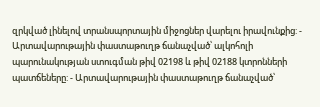զրկված լինելով տրանսպորտային միջոցներ վարելու իրավունքից: - Արտավարութային փաստաթուղթ ճանաչված՝ ալկոհոլի պարունակության ստուգման թիվ 02198 և թիվ 02188 կտրոնների պատճեները: - Արտավարութային փաստաթուղթ ճանաչված՝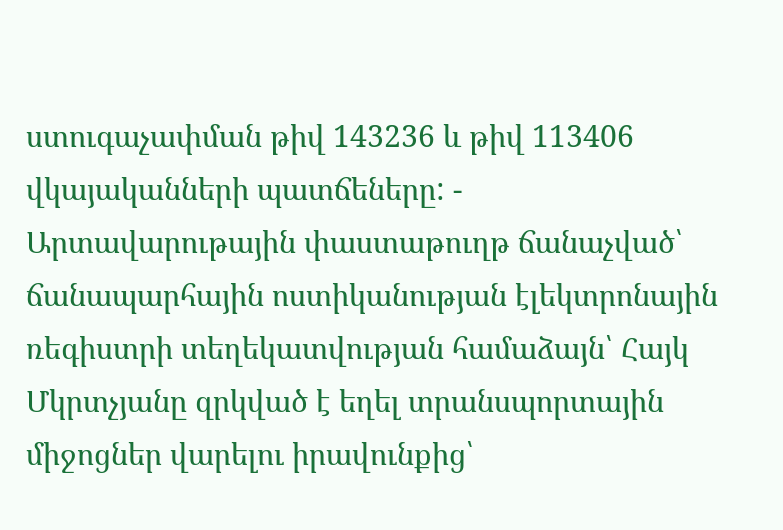ստուգաչափման թիվ 143236 և թիվ 113406 վկայականների պատճեները: - Արտավարութային փաստաթուղթ ճանաչված՝ ճանապարհային ոստիկանության էլեկտրոնային ռեգիստրի տեղեկատվության համաձայն՝ Հայկ Մկրտչյանը զրկված է եղել տրանսպորտային միջոցներ վարելու իրավունքից՝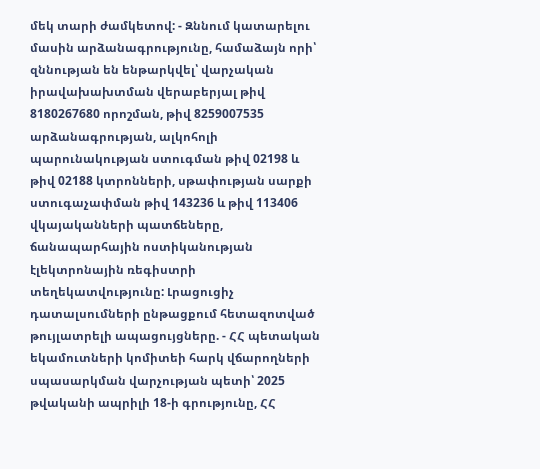մեկ տարի ժամկետով: - Զննում կատարելու մասին արձանագրությունը, համաձայն որի՝ զննության են ենթարկվել՝ վարչական իրավախախտման վերաբերյալ թիվ 8180267680 որոշման, թիվ 8259007535 արձանագրության, ալկոհոլի պարունակության ստուգման թիվ 02198 և թիվ 02188 կտրոնների, սթափության սարքի ստուգաչափման թիվ 143236 և թիվ 113406 վկայականների պատճեները, ճանապարհային ոստիկանության էլեկտրոնային ռեգիստրի տեղեկատվությունը: Լրացուցիչ դատալսումների ընթացքում հետազոտված թույլատրելի ապացույցները. - ՀՀ պետական եկամուտների կոմիտեի հարկ վճարողների սպասարկման վարչության պետի՝ 2025 թվականի ապրիլի 18-ի գրությունը, ՀՀ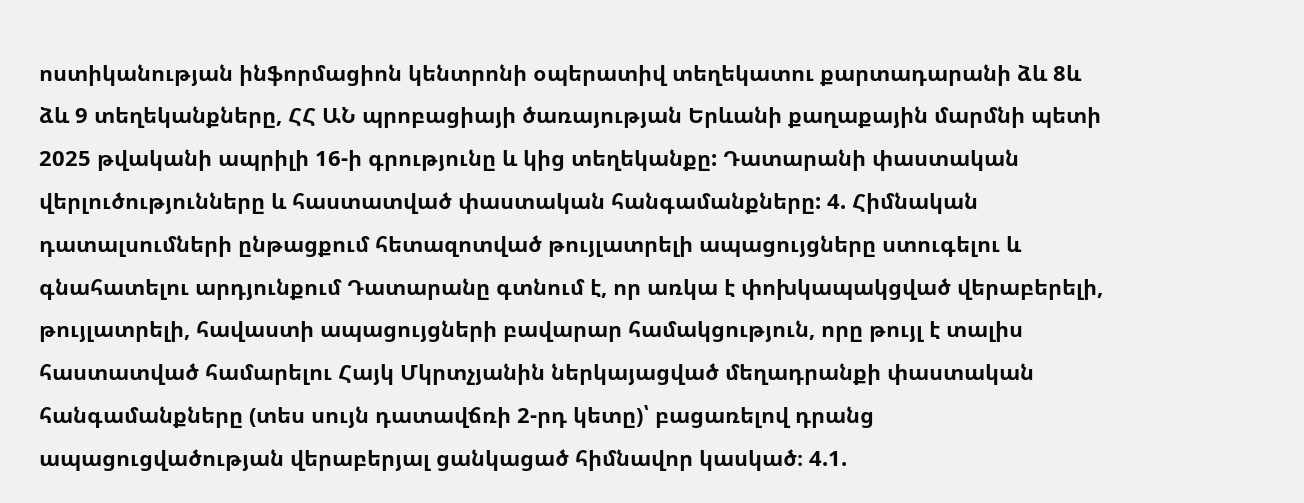ոստիկանության ինֆորմացիոն կենտրոնի օպերատիվ տեղեկատու քարտադարանի ձև 8և ձև 9 տեղեկանքները, ՀՀ ԱՆ պրոբացիայի ծառայության Երևանի քաղաքային մարմնի պետի 2025 թվականի ապրիլի 16-ի գրությունը և կից տեղեկանքը: Դատարանի փաստական վերլուծությունները և հաստատված փաստական հանգամանքները: 4. Հիմնական դատալսումների ընթացքում հետազոտված թույլատրելի ապացույցները ստուգելու և գնահատելու արդյունքում Դատարանը գտնում է, որ առկա է փոխկապակցված վերաբերելի, թույլատրելի, հավաստի ապացույցների բավարար համակցություն, որը թույլ է տալիս հաստատված համարելու Հայկ Մկրտչյանին ներկայացված մեղադրանքի փաստական հանգամանքները (տես սույն դատավճռի 2-րդ կետը)՝ բացառելով դրանց ապացուցվածության վերաբերյալ ցանկացած հիմնավոր կասկած։ 4.1.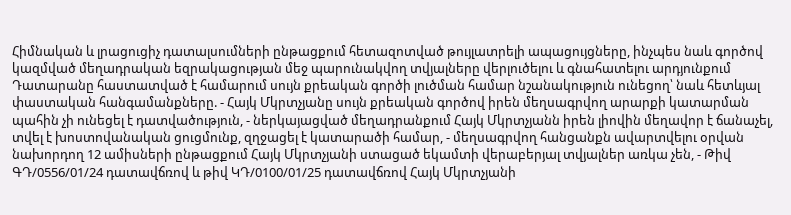Հիմնական և լրացուցիչ դատալսումների ընթացքում հետազոտված թույլատրելի ապացույցները, ինչպես նաև գործով կազմված մեղադրական եզրակացության մեջ պարունակվող տվյալները վերլուծելու և գնահատելու արդյունքում Դատարանը հաստատված է համարում սույն քրեական գործի լուծման համար նշանակություն ունեցող՝ նաև հետևյալ փաստական հանգամանքները. - Հայկ Մկրտչյանը սույն քրեական գործով իրեն մեղսագրվող արարքի կատարման պահին չի ունեցել է դատվածություն, - ներկայացված մեղադրանքում Հայկ Մկրտչյանն իրեն լիովին մեղավոր է ճանաչել, տվել է խոստովանական ցուցմունք, զղջացել է կատարածի համար, - մեղսագրվող հանցանքն ավարտվելու օրվան նախորդող 12 ամիսների ընթացքում Հայկ Մկրտչյանի ստացած եկամտի վերաբերյալ տվյալներ առկա չեն, - Թիվ ԳԴ/0556/01/24 դատավճռով և թիվ ԿԴ/0100/01/25 դատավճռով Հայկ Մկրտչյանի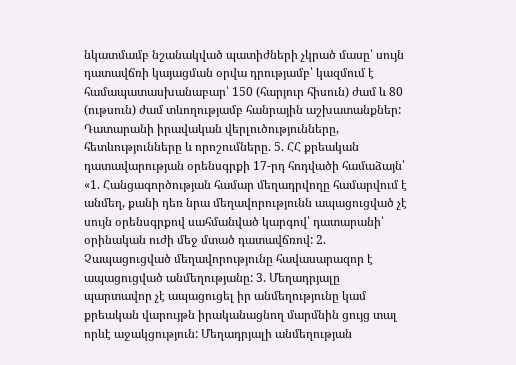նկատմամբ նշանակված պատիժների չկրած մասը՝ սույն դատավճռի կայացման օրվա դրությամբ՝ կազմում է համապատասխանաբար՝ 150 (հարյուր հիսուն) ժամ և 80 (ութսուն) ժամ տևողությամբ հանրային աշխատանքներ: Դատարանի իրավական վերլուծությունները, հետևությունները և որոշումները. 5. ՀՀ քրեական դատավարության օրենսգրքի 17-րդ հոդվածի համաձայն՝ «1. Հանցագործության համար մեղադրվողը համարվում է անմեղ, քանի դեռ նրա մեղավորությունն ապացուցված չէ սույն օրենսգրքով սահմանված կարգով՝ դատարանի՝ օրինական ուժի մեջ մտած դատավճռով: 2. Չապացուցված մեղավորությունը հավասարազոր է ապացուցված անմեղությանը: 3. Մեղադրյալը պարտավոր չէ ապացուցել իր անմեղությունը կամ քրեական վարույթն իրականացնող մարմնին ցույց տալ որևէ աջակցություն: Մեղադրյալի անմեղության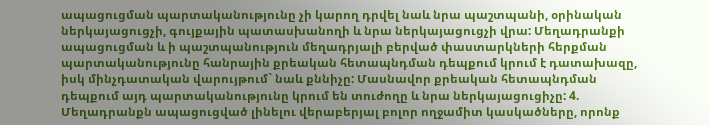ապացուցման պարտականությունը չի կարող դրվել նաև նրա պաշտպանի, օրինական ներկայացուցչի, գույքային պատասխանողի և նրա ներկայացուցչի վրա: Մեղադրանքի ապացուցման և ի պաշտպանություն մեղադրյալի բերված փաստարկների հերքման պարտականությունը հանրային քրեական հետապնդման դեպքում կրում է դատախազը, իսկ մինչդատական վարույթում` նաև քննիչը: Մասնավոր քրեական հետապնդման դեպքում այդ պարտականությունը կրում են տուժողը և նրա ներկայացուցիչը: 4. Մեղադրանքն ապացուցված լինելու վերաբերյալ բոլոր ողջամիտ կասկածները, որոնք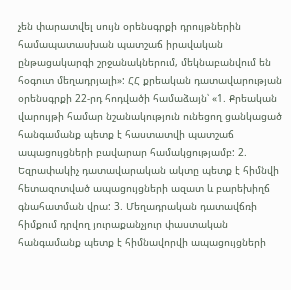չեն փարատվել սույն օրենսգրքի դրույթներին համապատասխան պատշաճ իրավական ընթացակարգի շրջանակներում, մեկնաբանվում են հօգուտ մեղադրյալի»: ՀՀ քրեական դատավարության օրենսգրքի 22-րդ հոդվածի համաձայն՝ «1. Քրեական վարույթի համար նշանակություն ունեցող ցանկացած հանգամանք պետք է հաստատվի պատշաճ ապացույցների բավարար համակցությամբ: 2. Եզրափակիչ դատավարական ակտը պետք է հիմնվի հետազոտված ապացույցների ազատ և բարեխիղճ գնահատման վրա: 3. Մեղադրական դատավճռի հիմքում դրվող յուրաքանչյուր փաստական հանգամանք պետք է հիմնավորվի ապացույցների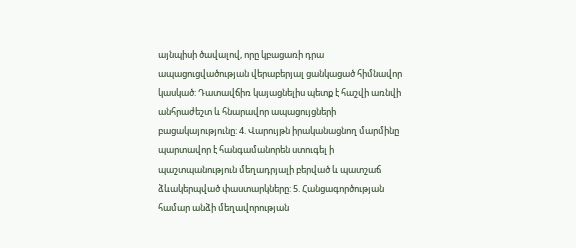այնպիսի ծավալով, որը կբացառի դրա ապացուցվածության վերաբերյալ ցանկացած հիմնավոր կասկած: Դատավճիռ կայացնելիս պետք է հաշվի առնվի անհրաժեշտ և հնարավոր ապացույցների բացակայությունը: 4. Վարույթն իրականացնող մարմինը պարտավոր է հանգամանորեն ստուգել ի պաշտպանություն մեղադրյալի բերված և պատշաճ ձևակերպված փաստարկները: 5. Հանցագործության համար անձի մեղավորության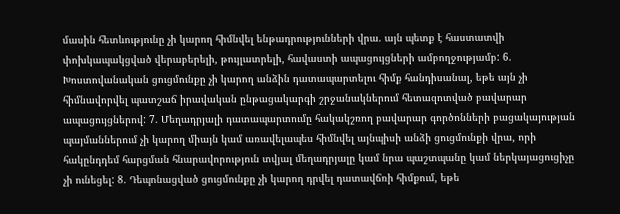մասին հետևությունը չի կարող հիմնվել ենթադրությունների վրա. այն պետք է հաստատվի փոխկապակցված վերաբերելի, թույլատրելի, հավաստի ապացույցների ամբողջությամբ: 6. Խոստովանական ցուցմունքը չի կարող անձին դատապարտելու հիմք հանդիսանալ, եթե այն չի հիմնավորվել պատշաճ իրավական ընթացակարգի շրջանակներում հետազոտված բավարար ապացույցներով: 7. Մեղադրյալի դատապարտումը հակակշռող բավարար գործոնների բացակայության պայմաններում չի կարող միայն կամ առավելապես հիմնվել այնպիսի անձի ցուցմունքի վրա, որի հակընդդեմ հարցման հնարավորություն տվյալ մեղադրյալը կամ նրա պաշտպանը կամ ներկայացուցիչը չի ունեցել: 8. Դեպոնացված ցուցմունքը չի կարող դրվել դատավճռի հիմքում, եթե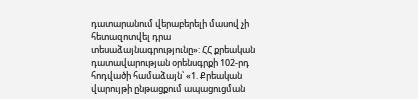դատարանում վերաբերելի մասով չի հետազոտվել դրա տեսաձայնագրությունը»: ՀՀ քրեական դատավարության օրենսգրքի 102-րդ հոդվածի համաձայն՝ «1. Քրեական վարույթի ընթացքում ապացուցման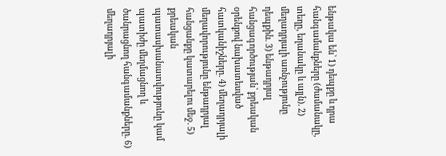ենթակա են՝ 1) դեպքը և դրա հանգամանքները (ժամանակը, տեղը, եղանակը և այլն). 2) մեղադրյալի առնչությունը դեպքին. 3) ենթադրյալ հանցագործության՝ քրեական օրենքով նախատեսված հատկանիշները. 4) մեղադրյալի մեղավորությունը ենթադրյալ հանցանքը կատարելու մեջ. 5) քրեական պատասխանատվությունը կամ պատիժը մեղմացնող և ծանրացնող հանգամանքները. 6) մեղադրյալի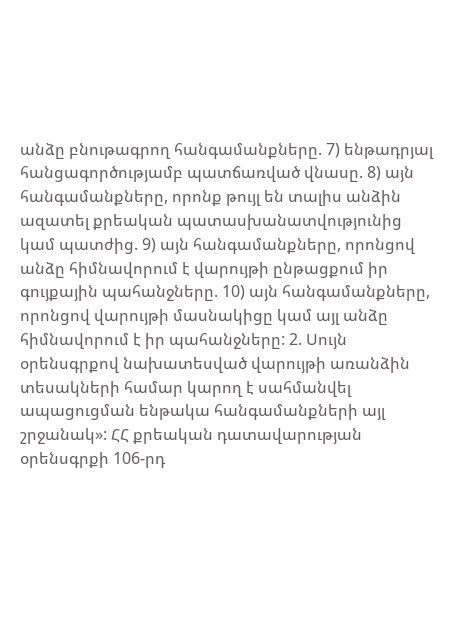անձը բնութագրող հանգամանքները. 7) ենթադրյալ հանցագործությամբ պատճառված վնասը. 8) այն հանգամանքները, որոնք թույլ են տալիս անձին ազատել քրեական պատասխանատվությունից կամ պատժից. 9) այն հանգամանքները, որոնցով անձը հիմնավորում է վարույթի ընթացքում իր գույքային պահանջները. 10) այն հանգամանքները, որոնցով վարույթի մասնակիցը կամ այլ անձը հիմնավորում է իր պահանջները: 2. Սույն օրենսգրքով նախատեսված վարույթի առանձին տեսակների համար կարող է սահմանվել ապացուցման ենթակա հանգամանքների այլ շրջանակ»: ՀՀ քրեական դատավարության օրենսգրքի 106-րդ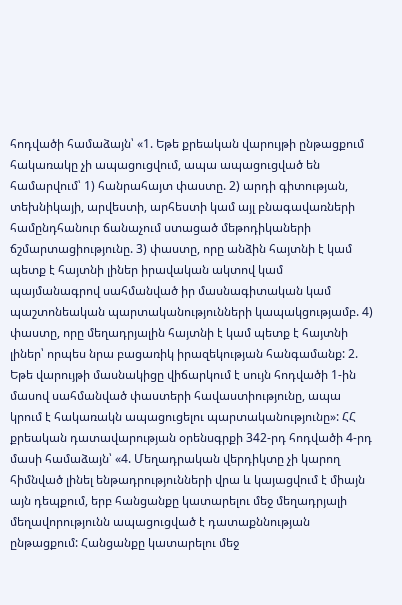հոդվածի համաձայն՝ «1. Եթե քրեական վարույթի ընթացքում հակառակը չի ապացուցվում, ապա ապացուցված են համարվում՝ 1) հանրահայտ փաստը. 2) արդի գիտության, տեխնիկայի, արվեստի, արհեստի կամ այլ բնագավառների համընդհանուր ճանաչում ստացած մեթոդիկաների ճշմարտացիությունը. 3) փաստը, որը անձին հայտնի է կամ պետք է հայտնի լիներ իրավական ակտով կամ պայմանագրով սահմանված իր մասնագիտական կամ պաշտոնեական պարտականությունների կապակցությամբ. 4) փաստը, որը մեղադրյալին հայտնի է կամ պետք է հայտնի լիներ՝ որպես նրա բացառիկ իրազեկության հանգամանք: 2. Եթե վարույթի մասնակիցը վիճարկում է սույն հոդվածի 1-ին մասով սահմանված փաստերի հավաստիությունը, ապա կրում է հակառակն ապացուցելու պարտականությունը»: ՀՀ քրեական դատավարության օրենսգրքի 342-րդ հոդվածի 4-րդ մասի համաձայն՝ «4. Մեղադրական վերդիկտը չի կարող հիմնված լինել ենթադրությունների վրա և կայացվում է միայն այն դեպքում, երբ հանցանքը կատարելու մեջ մեղադրյալի մեղավորությունն ապացուցված է դատաքննության ընթացքում: Հանցանքը կատարելու մեջ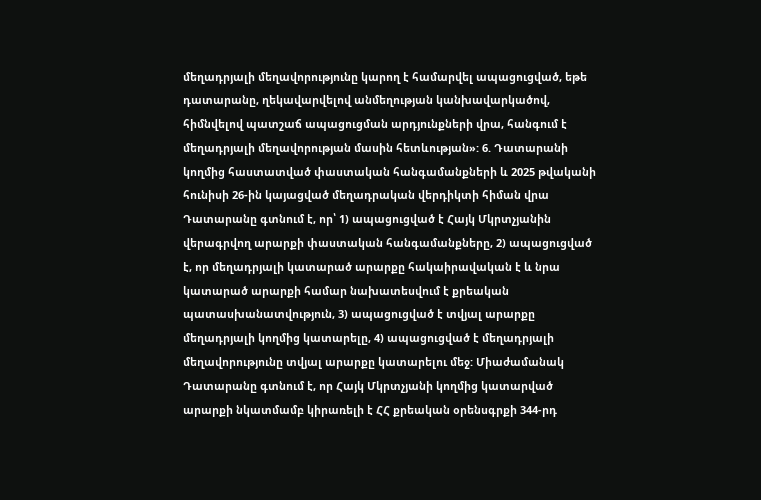մեղադրյալի մեղավորությունը կարող է համարվել ապացուցված, եթե դատարանը, ղեկավարվելով անմեղության կանխավարկածով, հիմնվելով պատշաճ ապացուցման արդյունքների վրա, հանգում է մեղադրյալի մեղավորության մասին հետևության»: 6. Դատարանի կողմից հաստատված փաստական հանգամանքների և 2025 թվականի հունիսի 26-ին կայացված մեղադրական վերդիկտի հիման վրա Դատարանը գտնում է, որ՝ 1) ապացուցված է Հայկ Մկրտչյանին վերագրվող արարքի փաստական հանգամանքները, 2) ապացուցված է, որ մեղադրյալի կատարած արարքը հակաիրավական է և նրա կատարած արարքի համար նախատեսվում է քրեական պատասխանատվություն, 3) ապացուցված է տվյալ արարքը մեղադրյալի կողմից կատարելը, 4) ապացուցված է մեղադրյալի մեղավորությունը տվյալ արարքը կատարելու մեջ: Միաժամանակ Դատարանը գտնում է, որ Հայկ Մկրտչյանի կողմից կատարված արարքի նկատմամբ կիրառելի է ՀՀ քրեական օրենսգրքի 344-րդ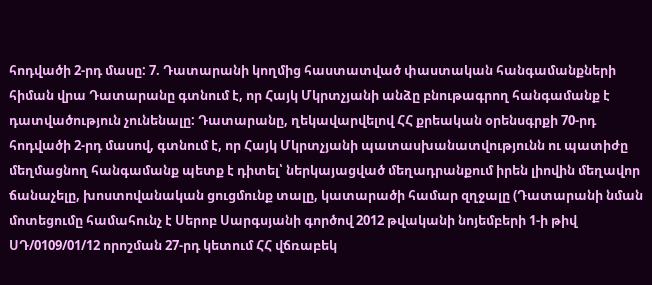հոդվածի 2-րդ մասը: 7. Դատարանի կողմից հաստատված փաստական հանգամանքների հիման վրա Դատարանը գտնում է, որ Հայկ Մկրտչյանի անձը բնութագրող հանգամանք է դատվածություն չունենալը: Դատարանը, ղեկավարվելով ՀՀ քրեական օրենսգրքի 70-րդ հոդվածի 2-րդ մասով, գտնում է, որ Հայկ Մկրտչյանի պատասխանատվությունն ու պատիժը մեղմացնող հանգամանք պետք է դիտել՝ ներկայացված մեղադրանքում իրեն լիովին մեղավոր ճանաչելը, խոստովանական ցուցմունք տալը, կատարածի համար զղջալը (Դատարանի նման մոտեցումը համահունչ է Սերոբ Սարգսյանի գործով 2012 թվականի նոյեմբերի 1-ի թիվ ՍԴ/0109/01/12 որոշման 27-րդ կետում ՀՀ վճռաբեկ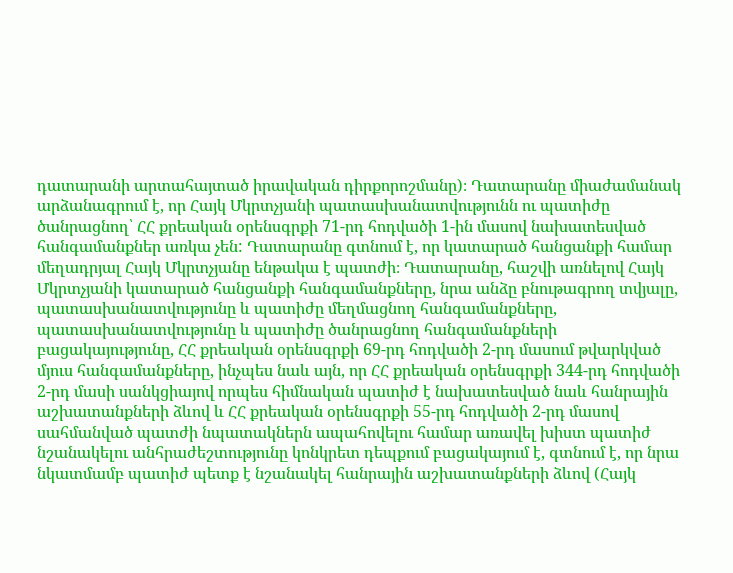դատարանի արտահայտած իրավական դիրքորոշմանը)։ Դատարանը միաժամանակ արձանագրում է, որ Հայկ Մկրտչյանի պատասխանատվությունն ու պատիժը ծանրացնող՝ ՀՀ քրեական օրենսգրքի 71-րդ հոդվածի 1-ին մասով նախատեսված հանգամանքներ առկա չեն: Դատարանը գտնում է, որ կատարած հանցանքի համար մեղադրյալ Հայկ Մկրտչյանը ենթակա է պատժի։ Դատարանը, հաշվի առնելով Հայկ Մկրտչյանի կատարած հանցանքի հանգամանքները, նրա անձը բնութագրող տվյալը, պատասխանատվությունը և պատիժը մեղմացնող հանգամանքները, պատասխանատվությունը և պատիժը ծանրացնող հանգամանքների բացակայությունը, ՀՀ քրեական օրենսգրքի 69-րդ հոդվածի 2-րդ մասում թվարկված մյուս հանգամանքները, ինչպես նաև այն, որ ՀՀ քրեական օրենսգրքի 344-րդ հոդվածի 2-րդ մասի սանկցիայով որպես հիմնական պատիժ է նախատեսված նաև հանրային աշխատանքների ձևով և ՀՀ քրեական օրենսգրքի 55-րդ հոդվածի 2-րդ մասով սահմանված պատժի նպատակներն ապահովելու համար առավել խիստ պատիժ նշանակելու անհրաժեշտությունը կոնկրետ դեպքում բացակայում է, գտնում է, որ նրա նկատմամբ պատիժ պետք է նշանակել հանրային աշխատանքների ձևով (Հայկ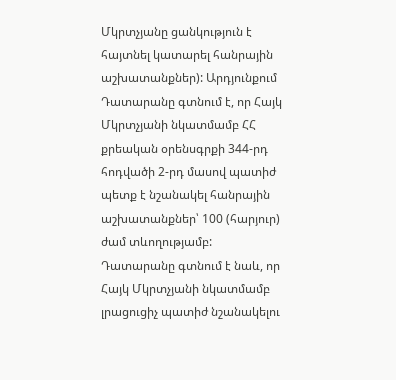Մկրտչյանը ցանկություն է հայտնել կատարել հանրային աշխատանքներ): Արդյունքում Դատարանը գտնում է, որ Հայկ Մկրտչյանի նկատմամբ ՀՀ քրեական օրենսգրքի 344-րդ հոդվածի 2-րդ մասով պատիժ պետք է նշանակել հանրային աշխատանքներ՝ 100 (հարյուր) ժամ տևողությամբ: Դատարանը գտնում է նաև, որ Հայկ Մկրտչյանի նկատմամբ լրացուցիչ պատիժ նշանակելու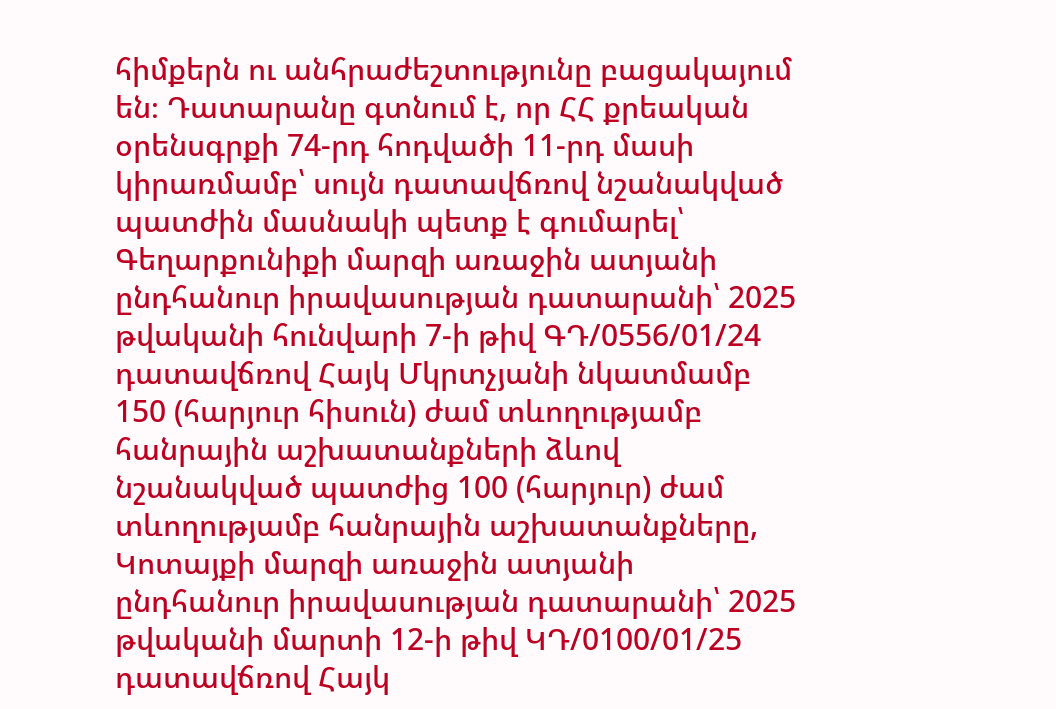հիմքերն ու անհրաժեշտությունը բացակայում են։ Դատարանը գտնում է, որ ՀՀ քրեական օրենսգրքի 74-րդ հոդվածի 11-րդ մասի կիրառմամբ՝ սույն դատավճռով նշանակված պատժին մասնակի պետք է գումարել՝ Գեղարքունիքի մարզի առաջին ատյանի ընդհանուր իրավասության դատարանի՝ 2025 թվականի հունվարի 7-ի թիվ ԳԴ/0556/01/24 դատավճռով Հայկ Մկրտչյանի նկատմամբ 150 (հարյուր հիսուն) ժամ տևողությամբ հանրային աշխատանքների ձևով նշանակված պատժից 100 (հարյուր) ժամ տևողությամբ հանրային աշխատանքները, Կոտայքի մարզի առաջին ատյանի ընդհանուր իրավասության դատարանի՝ 2025 թվականի մարտի 12-ի թիվ ԿԴ/0100/01/25 դատավճռով Հայկ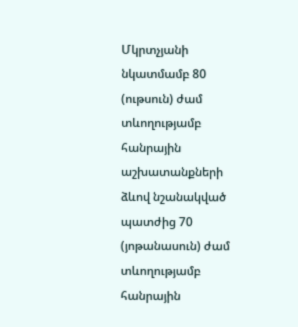Մկրտչյանի նկատմամբ 80 (ութսուն) ժամ տևողությամբ հանրային աշխատանքների ձևով նշանակված պատժից 70 (յոթանասուն) ժամ տևողությամբ հանրային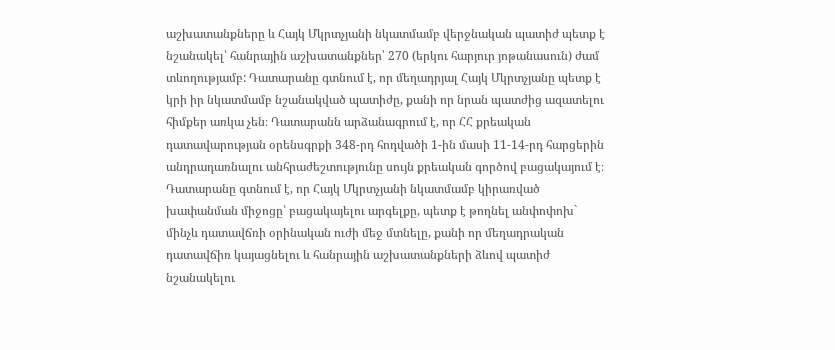աշխատանքները և Հայկ Մկրտչյանի նկատմամբ վերջնական պատիժ պետք է նշանակել՝ հանրային աշխատանքներ՝ 270 (երկու հարյուր յոթանասուն) ժամ տևողությամբ: Դատարանը գտնում է, որ մեղադրյալ Հայկ Մկրտչյանը պետք է կրի իր նկատմամբ նշանակված պատիժը, քանի որ նրան պատժից ազատելու հիմքեր առկա չեն։ Դատարանն արձանագրում է, որ ՀՀ քրեական դատավարության օրենսգրքի 348-րդ հոդվածի 1-ին մասի 11-14-րդ հարցերին անդրադառնալու անհրաժեշտությունը սույն քրեական գործով բացակայում է։ Դատարանը գտնում է, որ Հայկ Մկրտչյանի նկատմամբ կիրառված խափանման միջոցը՝ բացակայելու արգելքը, պետք է թողնել անփոփոխ` մինչև դատավճռի օրինական ուժի մեջ մտնելը, քանի որ մեղադրական դատավճիռ կայացնելու և հանրային աշխատանքների ձևով պատիժ նշանակելու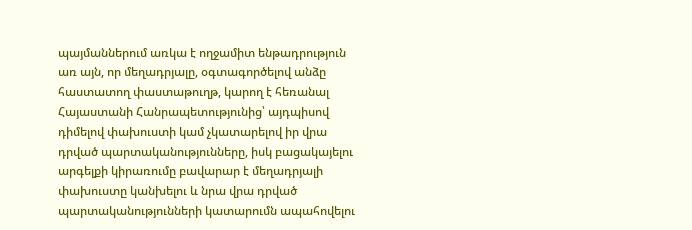պայմաններում առկա է ողջամիտ ենթադրություն առ այն, որ մեղադրյալը, օգտագործելով անձը հաստատող փաստաթուղթ, կարող է հեռանալ Հայաստանի Հանրապետությունից՝ այդպիսով դիմելով փախուստի կամ չկատարելով իր վրա դրված պարտականությունները, իսկ բացակայելու արգելքի կիրառումը բավարար է մեղադրյալի փախուստը կանխելու և նրա վրա դրված պարտականությունների կատարումն ապահովելու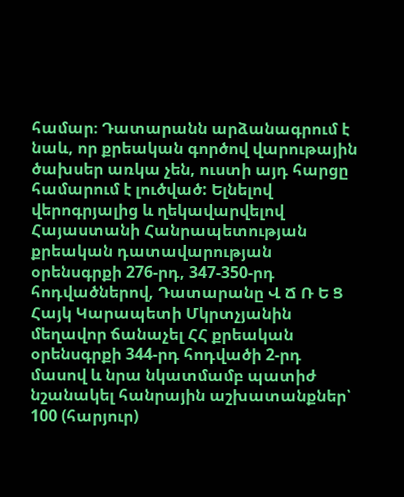համար։ Դատարանն արձանագրում է նաև, որ քրեական գործով վարութային ծախսեր առկա չեն, ուստի այդ հարցը համարում է լուծված: Ելնելով վերոգրյալից և ղեկավարվելով Հայաստանի Հանրապետության քրեական դատավարության օրենսգրքի 276-րդ, 347-350-րդ հոդվածներով, Դատարանը Վ Ճ Ռ Ե Ց Հայկ Կարապետի Մկրտչյանին մեղավոր ճանաչել ՀՀ քրեական օրենսգրքի 344-րդ հոդվածի 2-րդ մասով և նրա նկատմամբ պատիժ նշանակել հանրային աշխատանքներ՝ 100 (հարյուր)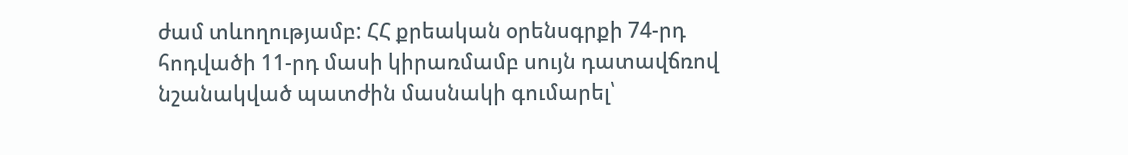ժամ տևողությամբ: ՀՀ քրեական օրենսգրքի 74-րդ հոդվածի 11-րդ մասի կիրառմամբ սույն դատավճռով նշանակված պատժին մասնակի գումարել՝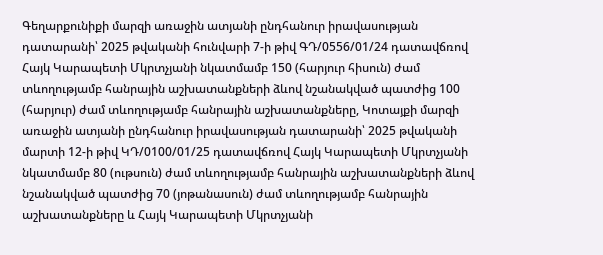Գեղարքունիքի մարզի առաջին ատյանի ընդհանուր իրավասության դատարանի՝ 2025 թվականի հունվարի 7-ի թիվ ԳԴ/0556/01/24 դատավճռով Հայկ Կարապետի Մկրտչյանի նկատմամբ 150 (հարյուր հիսուն) ժամ տևողությամբ հանրային աշխատանքների ձևով նշանակված պատժից 100 (հարյուր) ժամ տևողությամբ հանրային աշխատանքները, Կոտայքի մարզի առաջին ատյանի ընդհանուր իրավասության դատարանի՝ 2025 թվականի մարտի 12-ի թիվ ԿԴ/0100/01/25 դատավճռով Հայկ Կարապետի Մկրտչյանի նկատմամբ 80 (ութսուն) ժամ տևողությամբ հանրային աշխատանքների ձևով նշանակված պատժից 70 (յոթանասուն) ժամ տևողությամբ հանրային աշխատանքները և Հայկ Կարապետի Մկրտչյանի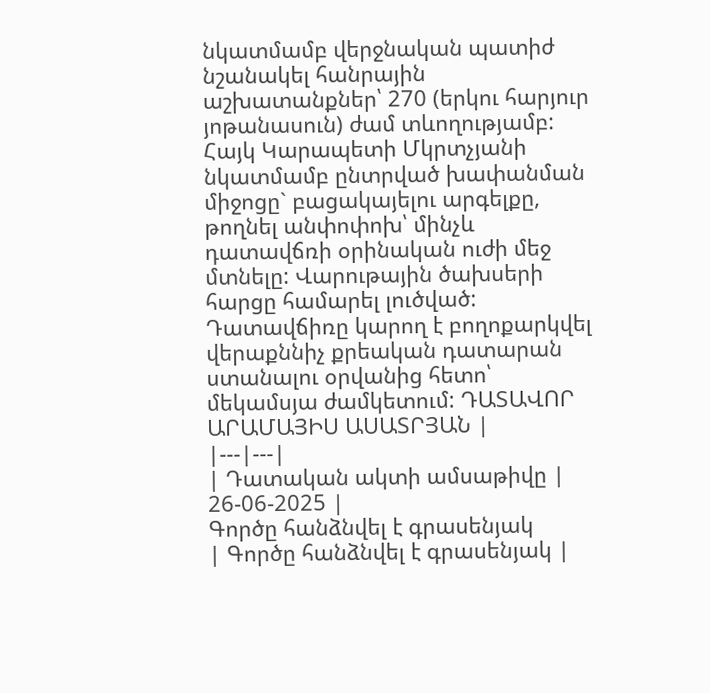նկատմամբ վերջնական պատիժ նշանակել հանրային աշխատանքներ՝ 270 (երկու հարյուր յոթանասուն) ժամ տևողությամբ: Հայկ Կարապետի Մկրտչյանի նկատմամբ ընտրված խափանման միջոցը` բացակայելու արգելքը, թողնել անփոփոխ՝ մինչև դատավճռի օրինական ուժի մեջ մտնելը: Վարութային ծախսերի հարցը համարել լուծված: Դատավճիռը կարող է բողոքարկվել վերաքննիչ քրեական դատարան ստանալու օրվանից հետո՝ մեկամսյա ժամկետում: ԴԱՏԱՎՈՐ ԱՐԱՄԱՅԻՍ ԱՍԱՏՐՅԱՆ |
|---|---|
| Դատական ակտի ամսաթիվը | 26-06-2025 |
Գործը հանձնվել է գրասենյակ
| Գործը հանձնվել է գրասենյակ |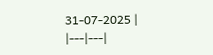31-07-2025 |
|---|---|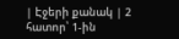| Էջերի քանակ | 2 հատոր՝ 1-ին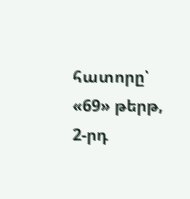հատորը՝ «69» թերթ, 2-րդ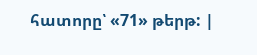հատորը՝ «71» թերթ: |